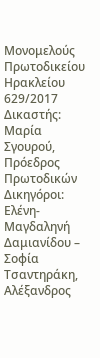Μονομελούς Πρωτοδικείου Ηρακλείου 629/2017
Δικαστής: Μαρία Σγουρού, Πρόεδρος Πρωτοδικών
Δικηγόροι: Ελένη-Μαγδαληνή Δαμιανίδου – Σοφία Τσαντηράκη, Αλέξανδρος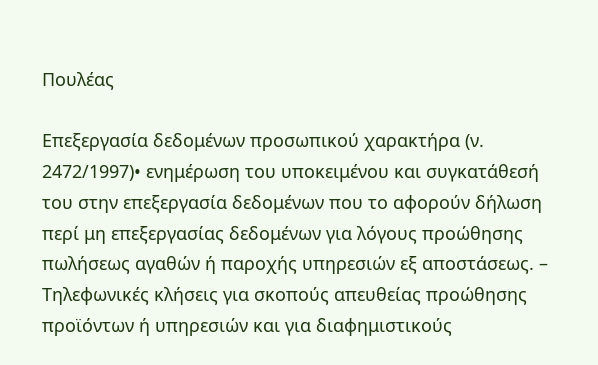Πουλέας

Επεξεργασία δεδομένων προσωπικού χαρακτήρα (ν. 2472/1997)• ενημέρωση του υποκειμένου και συγκατάθεσή του στην επεξεργασία δεδομένων που το αφορούν δήλωση περί μη επεξεργασίας δεδομένων για λόγους προώθησης πωλήσεως αγαθών ή παροχής υπηρεσιών εξ αποστάσεως. – Τηλεφωνικές κλήσεις για σκοπούς απευθείας προώθησης προϊόντων ή υπηρεσιών και για διαφημιστικούς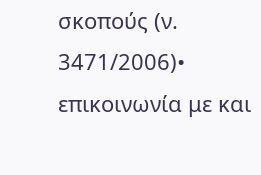σκοπούς (ν. 3471/2006)• επικοινωνία με και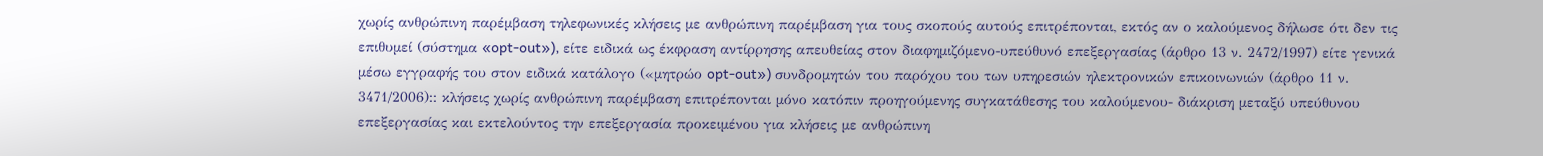χωρίς ανθρώπινη παρέμβαση τηλεφωνικές κλήσεις με ανθρώπινη παρέμβαση για τους σκοπούς αυτούς επιτρέπονται, εκτός αν ο καλούμενος δήλωσε ότι δεν τις επιθυμεί (σύστημα «opt-out»), είτε ειδικά ως έκφραση αντίρρησης απευθείας στον διαφημιζόμενο-υπεύθυνό επεξεργασίας (άρθρο 13 ν. 2472/1997) είτε γενικά μέσω εγγραφής του στον ειδικά κατάλογο («μητρώο opt-out») συνδρομητών του παρόχου του των υπηρεσιών ηλεκτρονικών επικοινωνιών (άρθρο 11 ν. 3471/2006):: κλήσεις χωρίς ανθρώπινη παρέμβαση επιτρέπονται μόνο κατόπιν προηγούμενης συγκατάθεσης του καλούμενου- διάκριση μεταξύ υπεύθυνου επεξεργασίας και εκτελούντος την επεξεργασία προκειμένου για κλήσεις με ανθρώπινη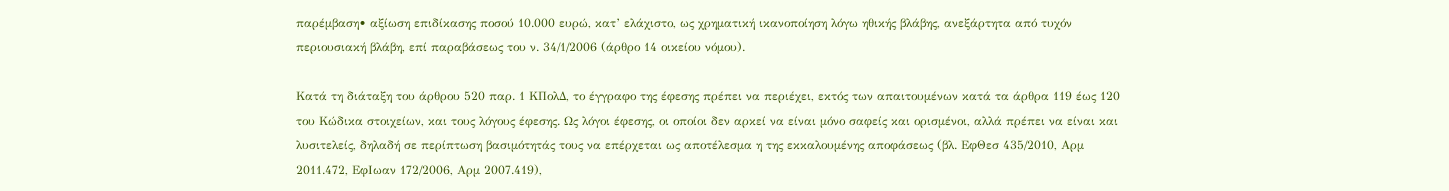παρέμβαση• αξίωση επιδίκασης ποσού 10.000 ευρώ, κατ’ ελάχιστο, ως χρηματική ικανοποίηση λόγω ηθικής βλάβης, ανεξάρτητα από τυχόν περιουσιακή βλάβη, επί παραβάσεως του ν. 34/1/2006 (άρθρο 14 οικείου νόμου).

Κατά τη διάταξη του άρθρου 520 παρ. 1 ΚΠολΔ, το έγγραφο της έφεσης πρέπει να περιέχει, εκτός των απαιτουμένων κατά τα άρθρα 119 έως 120 του Κώδικα στοιχείων, και τους λόγους έφεσης. Ως λόγοι έφεσης, οι οποίοι δεν αρκεί να είναι μόνο σαφείς και ορισμένοι, αλλά πρέπει να είναι και λυσιτελείς, δηλαδή σε περίπτωση βασιμότητάς τους να επέρχεται ως αποτέλεσμα η της εκκαλουμένης αποφάσεως (βλ. ΕφΘεσ 435/2010, Αρμ 2011.472, ΕφΙωαν 172/2006, Αρμ 2007.419),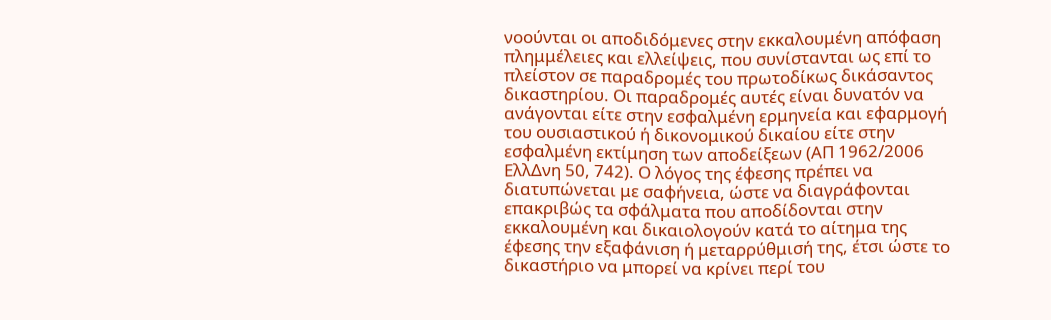νοούνται οι αποδιδόμενες στην εκκαλουμένη απόφαση πλημμέλειες και ελλείψεις, που συνίστανται ως επί το πλείστον σε παραδρομές του πρωτοδίκως δικάσαντος δικαστηρίου. Οι παραδρομές αυτές είναι δυνατόν να ανάγονται είτε στην εσφαλμένη ερμηνεία και εφαρμογή του ουσιαστικού ή δικονομικού δικαίου είτε στην εσφαλμένη εκτίμηση των αποδείξεων (ΑΠ 1962/2006 ΕλλΔνη 50, 742). Ο λόγος της έφεσης πρέπει να διατυπώνεται με σαφήνεια, ώστε να διαγράφονται επακριβώς τα σφάλματα που αποδίδονται στην εκκαλουμένη και δικαιολογούν κατά το αίτημα της έφεσης την εξαφάνιση ή μεταρρύθμισή της, έτσι ώστε το δικαστήριο να μπορεί να κρίνει περί του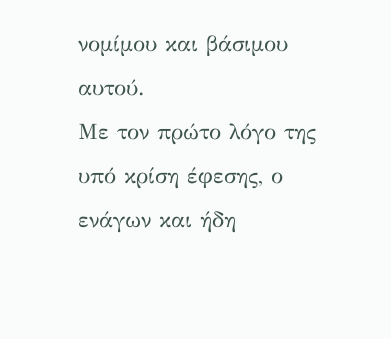νομίμου και βάσιμου αυτού.
Με τον πρώτο λόγο της υπό κρίση έφεσης, ο ενάγων και ήδη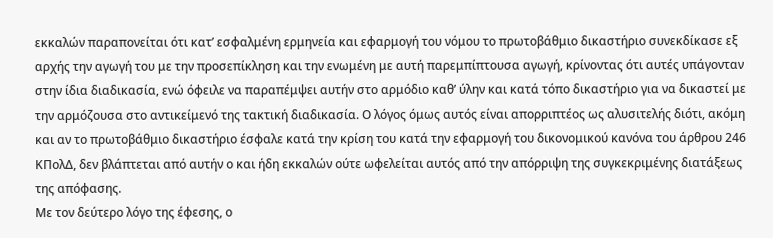εκκαλών παραπονείται ότι κατ’ εσφαλμένη ερμηνεία και εφαρμογή του νόμου το πρωτοβάθμιο δικαστήριο συνεκδίκασε εξ αρχής την αγωγή του με την προσεπίκληση και την ενωμένη με αυτή παρεμπίπτουσα αγωγή, κρίνοντας ότι αυτές υπάγονταν στην ίδια διαδικασία, ενώ όφειλε να παραπέμψει αυτήν στο αρμόδιο καθ’ ύλην και κατά τόπο δικαστήριο για να δικαστεί με την αρμόζουσα στο αντικείμενό της τακτική διαδικασία. Ο λόγος όμως αυτός είναι απορριπτέος ως αλυσιτελής διότι, ακόμη και αν το πρωτοβάθμιο δικαστήριο έσφαλε κατά την κρίση του κατά την εφαρμογή του δικονομικού κανόνα του άρθρου 246 ΚΠολΔ, δεν βλάπτεται από αυτήν ο και ήδη εκκαλών ούτε ωφελείται αυτός από την απόρριψη της συγκεκριμένης διατάξεως της απόφασης.
Με τον δεύτερο λόγο της έφεσης, ο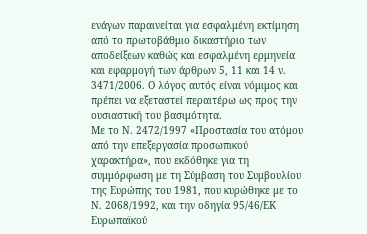ενάγων παραινείται για εσφαλμένη εκτίμηση από το πρωτοβάθμιο δικαστήριο των αποδείξεων καθώς και εσφαλμένη ερμηνεία και εφαρμογή των άρθρων 5, 11 και 14 ν. 3471/2006. Ο λόγος αυτός είναι νόμιμος και πρέπει να εξεταστεί περαιτέρω ως προς την ουσιαστική του βασιμότητα.
Με το Ν. 2472/1997 «Προστασία του ατόμου από την επεξεργασία προσωπικού χαρακτήρα», που εκδόθηκε για τη συμμόρφωση με τη Σύμβαση του Συμβουλίου της Ευρώπης του 1981, που κυρώθηκε με το Ν. 2068/1992, και την οδηγία 95/46/ΕΚ Ευρωπαϊκού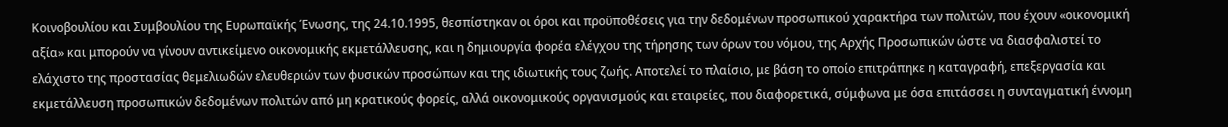Κοινοβουλίου και Συμβουλίου της Ευρωπαϊκής Ένωσης, της 24.10.1995, θεσπίστηκαν οι όροι και προϋποθέσεις για την δεδομένων προσωπικού χαρακτήρα των πολιτών, που έχουν «οικονομική αξία» και μπορούν να γίνουν αντικείμενο οικονομικής εκμετάλλευσης, και η δημιουργία φορέα ελέγχου της τήρησης των όρων του νόμου, της Αρχής Προσωπικών ώστε να διασφαλιστεί το ελάχιστο της προστασίας θεμελιωδών ελευθεριών των φυσικών προσώπων και της ιδιωτικής τους ζωής. Αποτελεί το πλαίσιο, με βάση το οποίο επιτράπηκε η καταγραφή, επεξεργασία και εκμετάλλευση προσωπικών δεδομένων πολιτών από μη κρατικούς φορείς, αλλά οικονομικούς οργανισμούς και εταιρείες, που διαφορετικά, σύμφωνα με όσα επιτάσσει η συνταγματική έννομη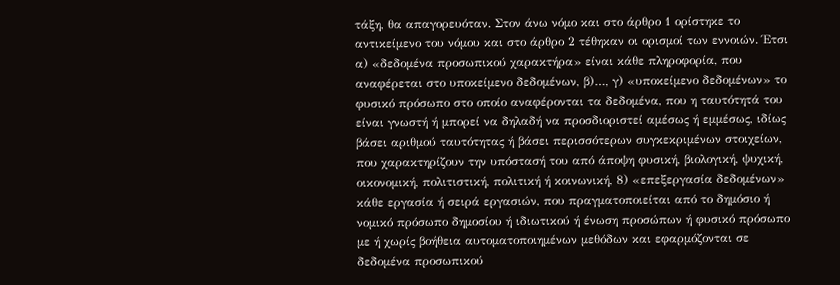τάξη, θα απαγορευόταν. Στον άνω νόμο και στο άρθρο 1 ορίστηκε το αντικείμενο του νόμου και στο άρθρο 2 τέθηκαν οι ορισμοί των εννοιών. Έτσι α) «δεδομένα προσωπικού χαρακτήρα» είναι κάθε πληροφορία, που αναφέρεται στο υποκείμενο δεδομένων, β)…, γ) «υποκείμενο δεδομένων» το φυσικό πρόσωπο στο οποίο αναφέρονται τα δεδομένα, που η ταυτότητά του είναι γνωστή ή μπορεί να δηλαδή να προσδιοριστεί αμέσως ή εμμέσως, ιδίως βάσει αριθμού ταυτότητας ή βάσει περισσότερων συγκεκριμένων στοιχείων, που χαρακτηρίζουν την υπόστασή του από άποψη φυσική, βιολογική, ψυχική, οικονομική, πολιτιστική, πολιτική ή κοινωνική, 8) «επεξεργασία δεδομένων» κάθε εργασία ή σειρά εργασιών, που πραγματοποιείται από το δημόσιο ή νομικό πρόσωπο δημοσίου ή ιδιωτικού ή ένωση προσώπων ή φυσικό πρόσωπο με ή χωρίς βοήθεια αυτοματοποιημένων μεθόδων και εφαρμόζονται σε δεδομένα προσωπικού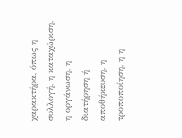χαρακτήρα, όπως η συλλογή, η καταχώριση, η οργάνωση, η διατήρηση ή αποθήκευση, η τροποποίηση, η η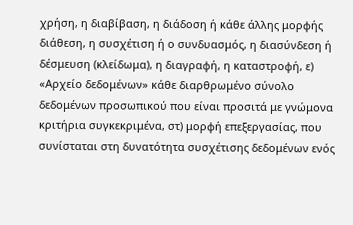χρήση, η διαβίβαση, η διάδοση ή κάθε άλλης μορφής διάθεση, η συσχέτιση ή ο συνδυασμός, η διασύνδεση ή δέσμευση (κλείδωμα), η διαγραφή, η καταστροφή, ε) «Αρχείο δεδομένων» κάθε διαρθρωμένο σύνολο δεδομένων προσωπικού που είναι προσιτά με γνώμονα κριτήρια συγκεκριμένα, στ) μορφή επεξεργασίας, που συνίσταται στη δυνατότητα συσχέτισης δεδομένων ενός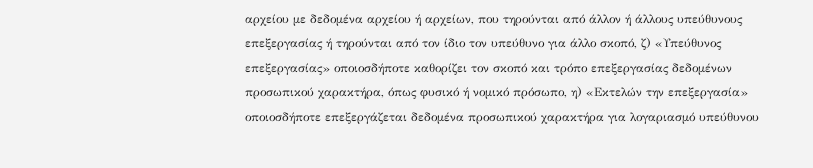αρχείου με δεδομένα αρχείου ή αρχείων, που τηρούνται από άλλον ή άλλους υπεύθυνους επεξεργασίας ή τηρούνται από τον ίδιο τον υπεύθυνο για άλλο σκοπό, ζ) «Υπεύθυνος επεξεργασίας» οποιοσδήποτε καθορίζει τον σκοπό και τρόπο επεξεργασίας δεδομένων προσωπικού χαρακτήρα, όπως φυσικό ή νομικό πρόσωπο, η) «Εκτελών την επεξεργασία» οποιοσδήποτε επεξεργάζεται δεδομένα προσωπικού χαρακτήρα για λογαριασμό υπεύθυνου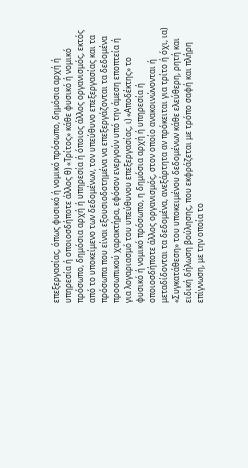επεξεργασίας, όπως φυσικό ή νομικό πρόσωπο, δημόσια αρχή ή υπηρεσία ή οποιοσδήποτε άλλος θ) «Τρίτος» κάθε φυσικό ή νομικό πρόσωπο, δημόσια αρχή ή υπηρεσία ή όποιος άλλος οργανισμός, εκτός από το υποκείμενο των δεδομένων, τον υπεύθυνο επεξεργασίας και τα πρόσωπα που είναι εξουσιοδοτημένα να επεξεργάζονται τα δεδομένα προσωπικού χαρακτήρα, εφόσον ενεργούν υπό την άμεση εποπτεία ή για λογαριασμό του υπεύθυνου επεξεργασίας, ι) «Αποδέκτης» το φυσικό ή νομικό πρόσωπο, η δημόσια αρχή ή υπηρεσία ή οποιοσδήποτε άλλος οργανισμός, στον οποίο ανακοινώνονται ή μεταδίδονται τα δεδομένα, ανεξάρτητα αν πρόκειται για τρίτο ή όχι, ια) «Συγκατάθεση» του υποκειμένου δεδομένων κάθε ελεύθερη, ρητή και ειδική δήλωση βούλησης, που εκφράζεται με τρόπο σαφή και πλήρη επίγνωση, με την οποία το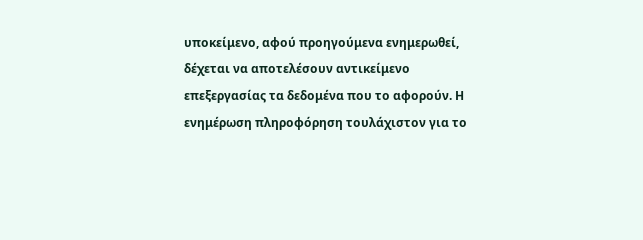υποκείμενο, αφού προηγούμενα ενημερωθεί, δέχεται να αποτελέσουν αντικείμενο επεξεργασίας τα δεδομένα που το αφορούν. Η ενημέρωση πληροφόρηση τουλάχιστον για το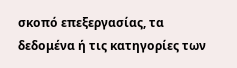σκοπό επεξεργασίας, τα δεδομένα ή τις κατηγορίες των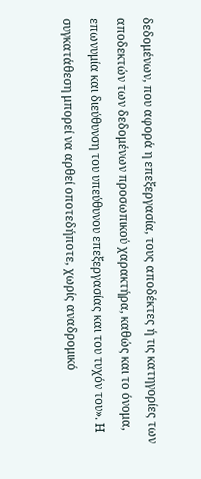δεδομένων, που αφορά η επεξεργασία, τους αποδέκτες ή τις κατηγορίες των αποδεκτών των δεδομένων προσωπικού χαρακτήρα, καθώς και το όνομα, επωνυμία και διεύθυνση του υπεύθυνου επεξεργασίας και του τυχόν του». Η συγκατάθεση μπορεί να αρθεί οποτεδήποτε, χωρίς αναδρομικό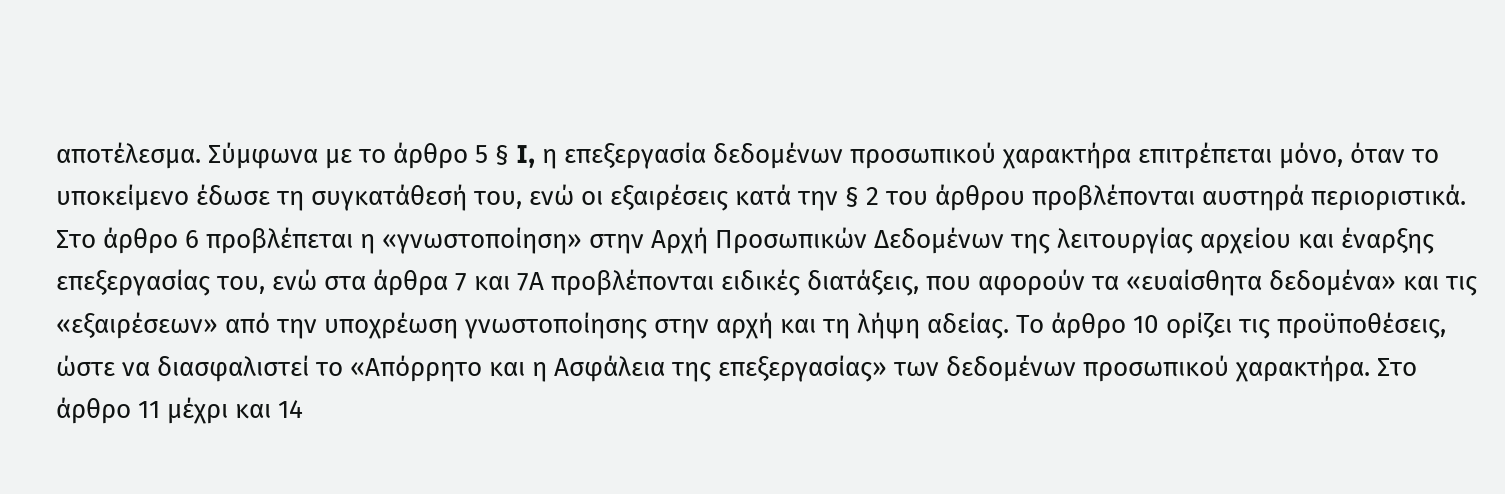αποτέλεσμα. Σύμφωνα με το άρθρο 5 § I, η επεξεργασία δεδομένων προσωπικού χαρακτήρα επιτρέπεται μόνο, όταν το υποκείμενο έδωσε τη συγκατάθεσή του, ενώ οι εξαιρέσεις κατά την § 2 του άρθρου προβλέπονται αυστηρά περιοριστικά. Στο άρθρο 6 προβλέπεται η «γνωστοποίηση» στην Αρχή Προσωπικών Δεδομένων της λειτουργίας αρχείου και έναρξης επεξεργασίας του, ενώ στα άρθρα 7 και 7Α προβλέπονται ειδικές διατάξεις, που αφορούν τα «ευαίσθητα δεδομένα» και τις «εξαιρέσεων» από την υποχρέωση γνωστοποίησης στην αρχή και τη λήψη αδείας. Το άρθρο 10 ορίζει τις προϋποθέσεις, ώστε να διασφαλιστεί το «Απόρρητο και η Ασφάλεια της επεξεργασίας» των δεδομένων προσωπικού χαρακτήρα. Στο άρθρο 11 μέχρι και 14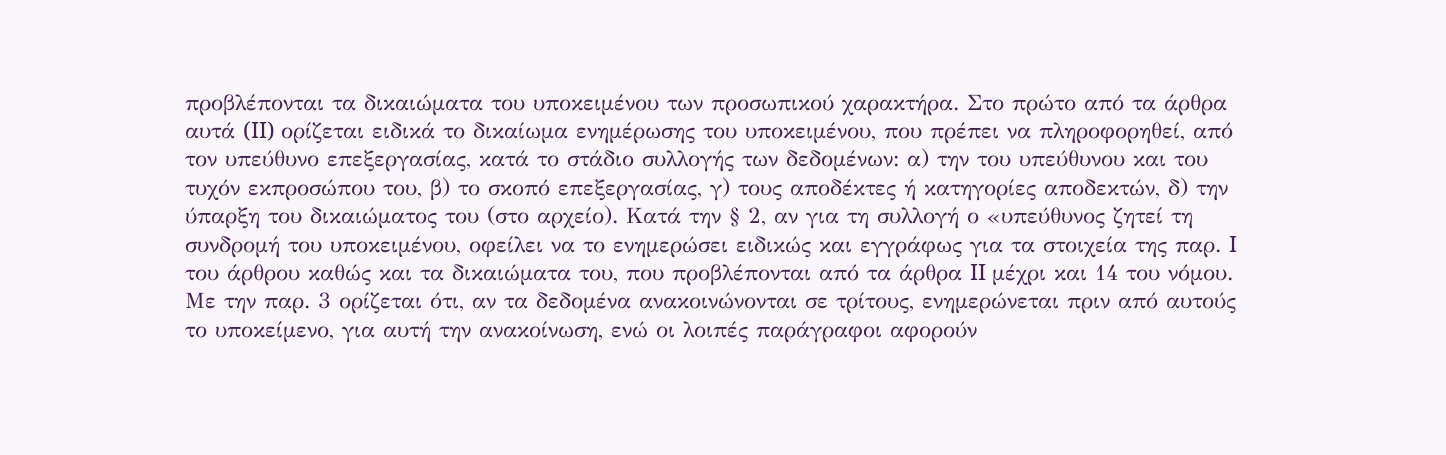προβλέπονται τα δικαιώματα του υποκειμένου των προσωπικού χαρακτήρα. Στο πρώτο από τα άρθρα αυτά (II) ορίζεται ειδικά το δικαίωμα ενημέρωσης του υποκειμένου, που πρέπει να πληροφορηθεί, από τον υπεύθυνο επεξεργασίας, κατά το στάδιο συλλογής των δεδομένων: α) την του υπεύθυνου και του τυχόν εκπροσώπου του, β) το σκοπό επεξεργασίας, γ) τους αποδέκτες ή κατηγορίες αποδεκτών, δ) την ύπαρξη του δικαιώματος του (στο αρχείο). Κατά την § 2, αν για τη συλλογή ο «υπεύθυνος ζητεί τη συνδρομή του υποκειμένου, οφείλει να το ενημερώσει ειδικώς και εγγράφως για τα στοιχεία της παρ. I του άρθρου καθώς και τα δικαιώματα του, που προβλέπονται από τα άρθρα II μέχρι και 14 του νόμου. Με την παρ. 3 ορίζεται ότι, αν τα δεδομένα ανακοινώνονται σε τρίτους, ενημερώνεται πριν από αυτούς το υποκείμενο, για αυτή την ανακοίνωση, ενώ οι λοιπές παράγραφοι αφορούν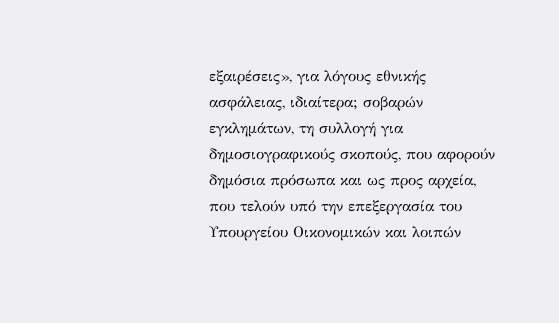εξαιρέσεις», για λόγους εθνικής ασφάλειας, ιδιαίτερα; σοβαρών εγκλημάτων, τη συλλογή για δημοσιογραφικούς σκοπούς, που αφορούν δημόσια πρόσωπα και ως προς αρχεία, που τελούν υπό την επεξεργασία του Υπουργείου Οικονομικών και λοιπών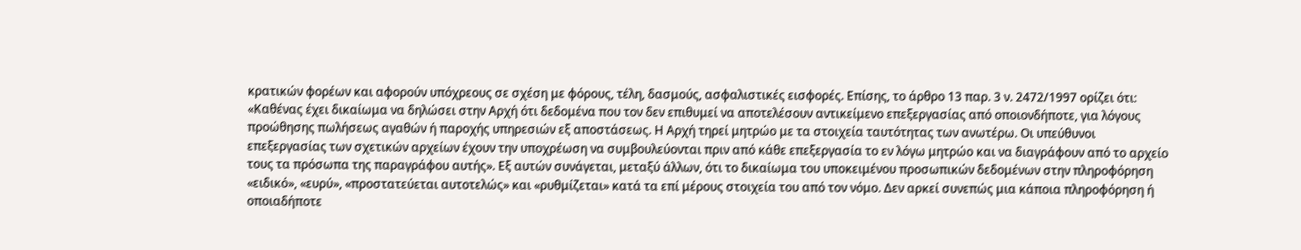κρατικών φορέων και αφορούν υπόχρεους σε σχέση με φόρους, τέλη, δασμούς, ασφαλιστικές εισφορές. Επίσης, το άρθρο 13 παρ. 3 ν. 2472/1997 ορίζει ότι: «Καθένας έχει δικαίωμα να δηλώσει στην Αρχή ότι δεδομένα που τον δεν επιθυμεί να αποτελέσουν αντικείμενο επεξεργασίας από οποιονδήποτε, για λόγους προώθησης πωλήσεως αγαθών ή παροχής υπηρεσιών εξ αποστάσεως. Η Αρχή τηρεί μητρώο με τα στοιχεία ταυτότητας των ανωτέρω. Οι υπεύθυνοι επεξεργασίας των σχετικών αρχείων έχουν την υποχρέωση να συμβουλεύονται πριν από κάθε επεξεργασία το εν λόγω μητρώο και να διαγράφουν από το αρχείο τους τα πρόσωπα της παραγράφου αυτής». Εξ αυτών συνάγεται, μεταξύ άλλων, ότι το δικαίωμα του υποκειμένου προσωπικών δεδομένων στην πληροφόρηση «ειδικό», «ευρύ», «προστατεύεται αυτοτελώς» και «ρυθμίζεται» κατά τα επί μέρους στοιχεία του από τον νόμο. Δεν αρκεί συνεπώς μια κάποια πληροφόρηση ή οποιαδήποτε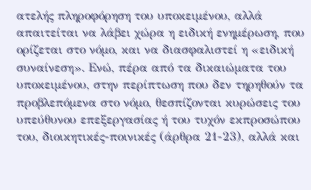ατελής πληροφόρηση του υποκειμένου, αλλά απαιτείται να λάβει χώρα η ειδική ενημέρωση, που ορίζεται στο νόμο, και να διασφαλιστεί η «ειδική συναίνεση». Ενώ, πέρα από τα δικαιώματα του υποκειμένου, στην περίπτωση που δεν τηρηθούν τα προβλεπόμενα στο νόμο, θεσπίζονται κυρώσεις του υπεύθυνου επεξεργασίας ή του τυχόν εκπροσώπου του, διοικητικές-ποινικές (άρθρα 21-23), αλλά και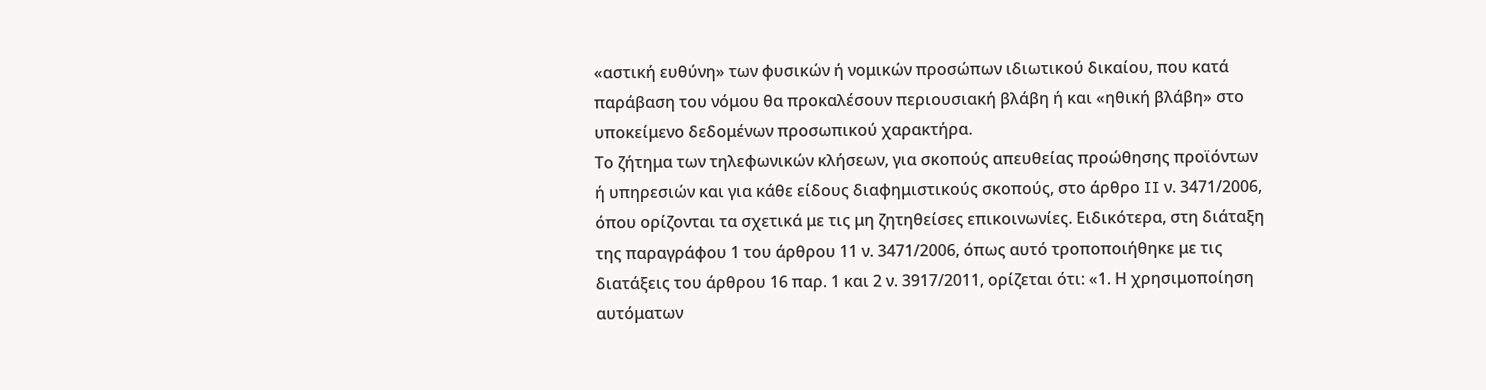«αστική ευθύνη» των φυσικών ή νομικών προσώπων ιδιωτικού δικαίου, που κατά παράβαση του νόμου θα προκαλέσουν περιουσιακή βλάβη ή και «ηθική βλάβη» στο υποκείμενο δεδομένων προσωπικού χαρακτήρα.
Το ζήτημα των τηλεφωνικών κλήσεων, για σκοπούς απευθείας προώθησης προϊόντων ή υπηρεσιών και για κάθε είδους διαφημιστικούς σκοπούς, στο άρθρο II ν. 3471/2006, όπου ορίζονται τα σχετικά με τις μη ζητηθείσες επικοινωνίες. Ειδικότερα, στη διάταξη της παραγράφου 1 του άρθρου 11 ν. 3471/2006, όπως αυτό τροποποιήθηκε με τις διατάξεις του άρθρου 16 παρ. 1 και 2 ν. 3917/2011, ορίζεται ότι: «1. Η χρησιμοποίηση αυτόματων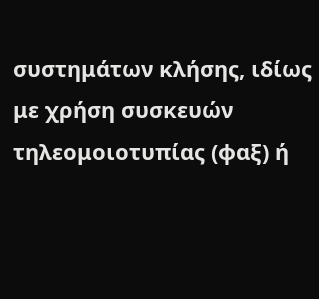συστημάτων κλήσης, ιδίως με χρήση συσκευών τηλεομοιοτυπίας (φαξ) ή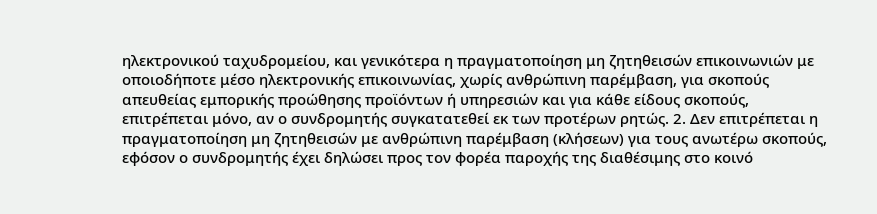ηλεκτρονικού ταχυδρομείου, και γενικότερα η πραγματοποίηση μη ζητηθεισών επικοινωνιών με οποιοδήποτε μέσο ηλεκτρονικής επικοινωνίας, χωρίς ανθρώπινη παρέμβαση, για σκοπούς απευθείας εμπορικής προώθησης προϊόντων ή υπηρεσιών και για κάθε είδους σκοπούς, επιτρέπεται μόνο, αν ο συνδρομητής συγκατατεθεί εκ των προτέρων ρητώς. 2. Δεν επιτρέπεται η πραγματοποίηση μη ζητηθεισών με ανθρώπινη παρέμβαση (κλήσεων) για τους ανωτέρω σκοπούς, εφόσον ο συνδρομητής έχει δηλώσει προς τον φορέα παροχής της διαθέσιμης στο κοινό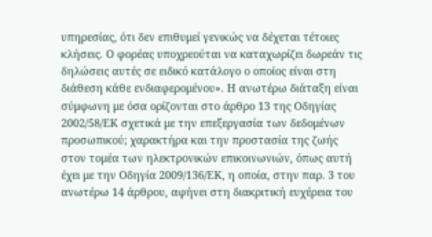υπηρεσίας, ότι δεν επιθυμεί γενικώς να δέχεται τέτοιες κλήσεις. Ο φορέας υποχρεούται να καταχωρίζει δωρεάν τις δηλώσεις αυτές σε ειδικό κατάλογο ο οποίος είναι στη διάθεση κάθε ενδιαφερομένου». Η ανωτέρω διάταξη είναι σύμφωνη με όσα ορίζονται στο άρθρο 13 της Οδηγίας 2002/58/ΕΚ σχετικά με την επεξεργασία των δεδομένων προσωπικού; χαρακτήρα και την προστασία της ζωής στον τομέα των ηλεκτρονικών επικοινωνιών, όπως αυτή έχει με την Οδηγία 2009/136/ΕΚ, η οποία, στην παρ. 3 του ανωτέρω 14 άρθρου, αφήνει στη διακριτική ευχέρεια του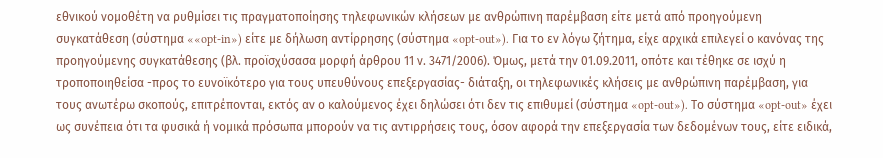εθνικού νομοθέτη να ρυθμίσει τις πραγματοποίησης τηλεφωνικών κλήσεων με ανθρώπινη παρέμβαση είτε μετά από προηγούμενη συγκατάθεση (σύστημα ««opt-in») είτε με δήλωση αντίρρησης (σύστημα «opt-out»). Για το εν λόγω ζήτημα, είχε αρχικά επιλεγεί ο κανόνας της προηγούμενης συγκατάθεσης (βλ. προϊσχύσασα μορφή άρθρου 11 ν. 3471/2006). Όμως, μετά την 01.09.2011, οπότε και τέθηκε σε ισχύ η τροποποιηθείσα -προς το ευνοϊκότερο για τους υπευθύνους επεξεργασίας- διάταξη, οι τηλεφωνικές κλήσεις με ανθρώπινη παρέμβαση, για τους ανωτέρω σκοπούς, επιτρέπονται, εκτός αν ο καλούμενος έχει δηλώσει ότι δεν τις επιθυμεί (σύστημα «opt-out»). Το σύστημα «opt-out» έχει ως συνέπεια ότι τα φυσικά ή νομικά πρόσωπα μπορούν να τις αντιρρήσεις τους, όσον αφορά την επεξεργασία των δεδομένων τους, είτε ειδικά,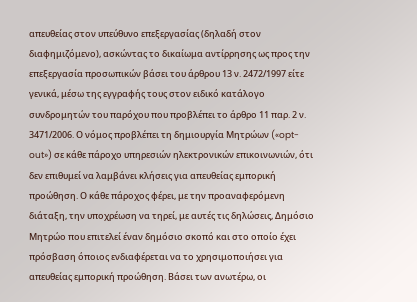απευθείας στον υπεύθυνο επεξεργασίας (δηλαδή στον διαφημιζόμενο), ασκώντας το δικαίωμα αντίρρησης ως προς την επεξεργασία προσωπικών βάσει του άρθρου 13 ν. 2472/1997 είτε γενικά, μέσω της εγγραφής τους στον ειδικό κατάλογο συνδρομητών του παρόχου που προβλέπει το άρθρο 11 παρ. 2 ν. 3471/2006. Ο νόμος προβλέπει τη δημιουργία Μητρώων («opt-out») σε κάθε πάροχο υπηρεσιών ηλεκτρονικών επικοινωνιών, ότι δεν επιθυμεί να λαμβάνει κλήσεις για απευθείας εμπορική προώθηση. Ο κάθε πάροχος φέρει, με την προαναφερόμενη διάταξη, την υποχρέωση να τηρεί, με αυτές τις δηλώσεις, Δημόσιο Μητρώο που επιτελεί έναν δημόσιο σκοπό και στο οποίο έχει πρόσβαση όποιος ενδιαφέρεται να το χρησιμοποιήσει για απευθείας εμπορική προώθηση. Βάσει των ανωτέρω, οι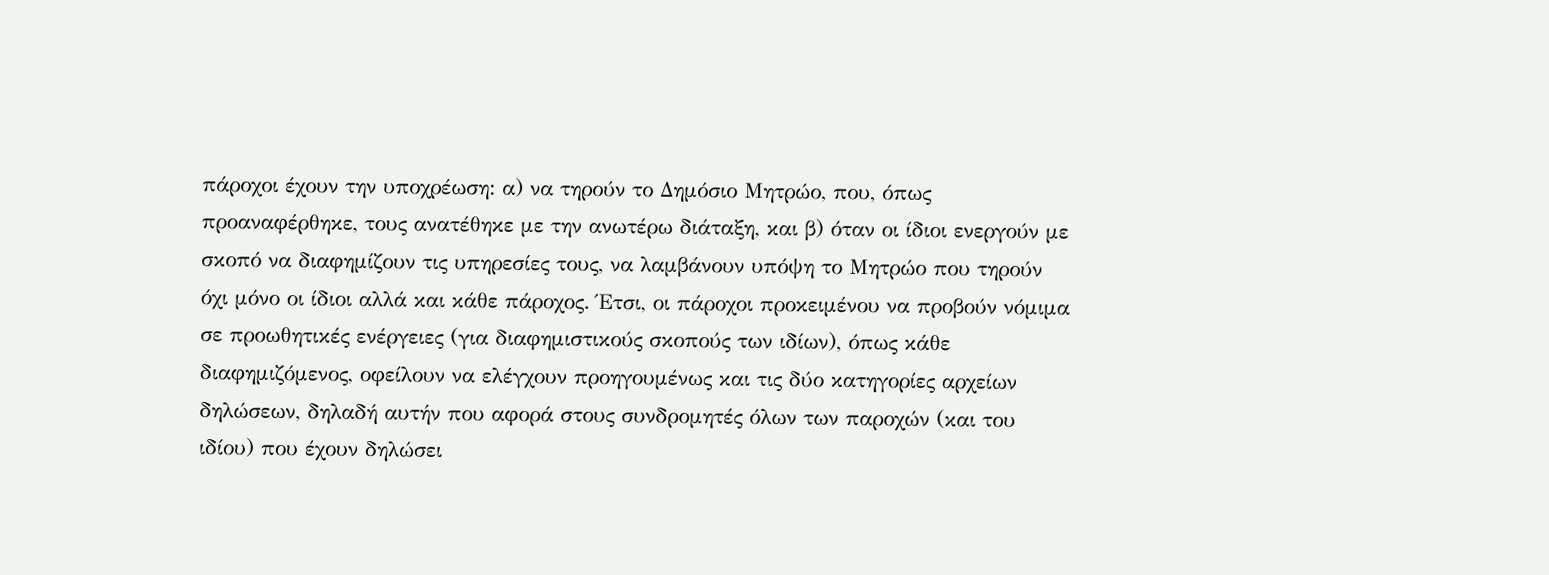πάροχοι έχουν την υποχρέωση: α) να τηρούν το Δημόσιο Μητρώο, που, όπως προαναφέρθηκε, τους ανατέθηκε με την ανωτέρω διάταξη, και β) όταν οι ίδιοι ενεργούν με σκοπό να διαφημίζουν τις υπηρεσίες τους, να λαμβάνουν υπόψη το Μητρώο που τηρούν όχι μόνο οι ίδιοι αλλά και κάθε πάροχος. Έτσι, οι πάροχοι προκειμένου να προβούν νόμιμα σε προωθητικές ενέργειες (για διαφημιστικούς σκοπούς των ιδίων), όπως κάθε διαφημιζόμενος, οφείλουν να ελέγχουν προηγουμένως και τις δύο κατηγορίες αρχείων δηλώσεων, δηλαδή αυτήν που αφορά στους συνδρομητές όλων των παροχών (και του ιδίου) που έχουν δηλώσει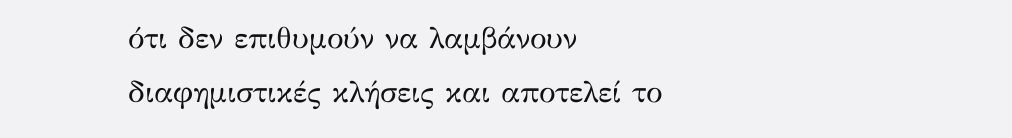ότι δεν επιθυμούν να λαμβάνουν διαφημιστικές κλήσεις και αποτελεί το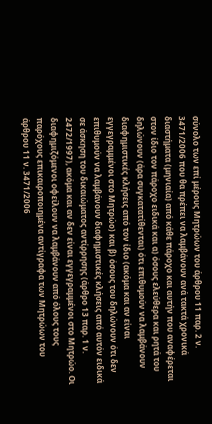σύνολο των επί μέρους Μητρώων του άρθρου 11 παρ. 2 ν. 3471/2006 που θα πρέπει να λαμβάνουν ανά τακτά χρονικά διαστήματα (μηνιαία) από κάθε πάροχο και αυτήν που αναφέρεται στον ίδιο τον πάροχο ειδικά και α) όσους ελεύθερα και ρητά του δηλώνουν (άρα συγκατατίθενται) ότι επιθυμούν να λαμβάνουν διαφημιστικές κλήσεις από τον ίδιο (ακόμα και αν είναι εγγεγραμμένοι στο Μητρώο) και β) όσους του δηλώνουν ότι δεν επιθυμούν να λαμβάνουν διαφημιστικές κλήσεις από αυτόν ειδικά σε άσκηση του δικαιώματος αντίρρησης (άρθρο 13 παρ. 1 ν. 2472/1997), ακόμα και αν δεν είναι εγγεγραμμένοι στο Μητρώο. Οι διαφημιζόμενοι οφείλουν να λαμβάνουν από όλους τους παρόχους επικαιροποιημένα αντίγραφα των Μητρώων του άρθρου 11 ν. 3471/2006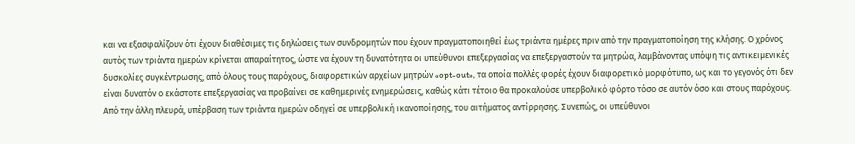και να εξασφαλίζουν ότι έχουν διαθέσιμες τις δηλώσεις των συνδρομητών που έχουν πραγματοποιηθεί έως τριάντα ημέρες πριν από την πραγματοποίηση της κλήσης. Ο χρόνος αυτός των τριάντα ημερών κρίνεται απαραίτητος, ώστε να έχουν τη δυνατότητα οι υπεύθυνοι επεξεργασίας να επεξεργαστούν τα μητρώα, λαμβάνοντας υπόψη τις αντικειμενικές δυσκολίες συγκέντρωσης, από όλους τους παρόχους, διαφορετικών αρχείων μητρών «opt-out», τα οποία πολλές φορές έχουν διαφορετικό μορφότυπο, ως και το γεγονός ότι δεν είναι δυνατόν ο εκάστοτε επεξεργασίας να προβαίνει σε καθημερινές ενημερώσεις, καθώς κάτι τέτοιο θα προκαλούσε υπερβολικό φόρτο τόσο σε αυτόν όσο και στους παρόχους. Από την άλλη πλευρά, υπέρβαση των τριάντα ημερών οδηγεί σε υπερβολική ικανοποίησης, του αιτήματος αντίρρησης. Συνεπώς, οι υπεύθυνοι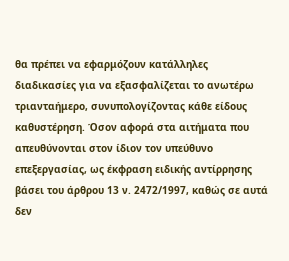θα πρέπει να εφαρμόζουν κατάλληλες διαδικασίες για να εξασφαλίζεται το ανωτέρω τριανταήμερο, συνυπολογίζοντας κάθε είδους καθυστέρηση. Όσον αφορά στα αιτήματα που απευθύνονται στον ίδιον τον υπεύθυνο επεξεργασίας, ως έκφραση ειδικής αντίρρησης βάσει του άρθρου 13 ν. 2472/1997, καθώς σε αυτά δεν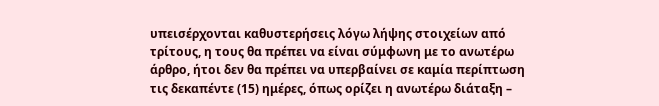υπεισέρχονται καθυστερήσεις λόγω λήψης στοιχείων από τρίτους, η τους θα πρέπει να είναι σύμφωνη με το ανωτέρω άρθρο, ήτοι δεν θα πρέπει να υπερβαίνει σε καμία περίπτωση τις δεκαπέντε (15) ημέρες, όπως ορίζει η ανωτέρω διάταξη –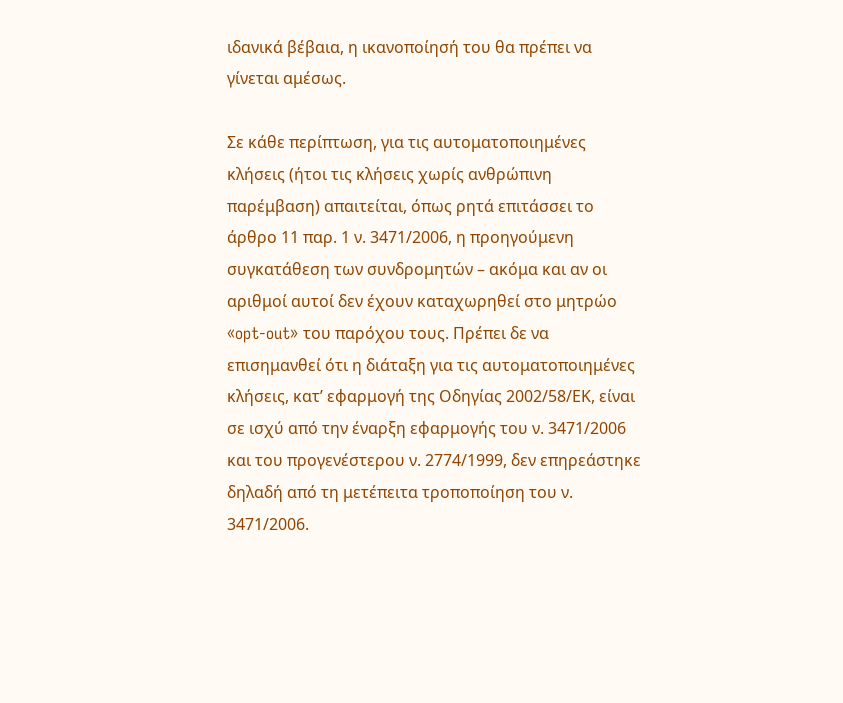ιδανικά βέβαια, η ικανοποίησή του θα πρέπει να γίνεται αμέσως.

Σε κάθε περίπτωση, για τις αυτοματοποιημένες κλήσεις (ήτοι τις κλήσεις χωρίς ανθρώπινη παρέμβαση) απαιτείται, όπως ρητά επιτάσσει το άρθρο 11 παρ. 1 ν. 3471/2006, η προηγούμενη συγκατάθεση των συνδρομητών – ακόμα και αν οι αριθμοί αυτοί δεν έχουν καταχωρηθεί στο μητρώο «opt-out» του παρόχου τους. Πρέπει δε να επισημανθεί ότι η διάταξη για τις αυτοματοποιημένες κλήσεις, κατ’ εφαρμογή της Οδηγίας 2002/58/ΕΚ, είναι σε ισχύ από την έναρξη εφαρμογής του ν. 3471/2006 και του προγενέστερου ν. 2774/1999, δεν επηρεάστηκε δηλαδή από τη μετέπειτα τροποποίηση του ν. 3471/2006.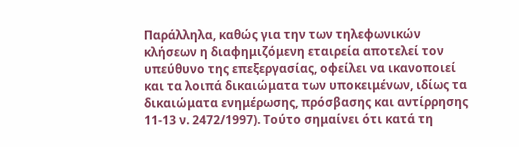Παράλληλα, καθώς για την των τηλεφωνικών κλήσεων η διαφημιζόμενη εταιρεία αποτελεί τον υπεύθυνο της επεξεργασίας, οφείλει να ικανοποιεί και τα λοιπά δικαιώματα των υποκειμένων, ιδίως τα δικαιώματα ενημέρωσης, πρόσβασης και αντίρρησης 11-13 ν. 2472/1997). Τούτο σημαίνει ότι κατά τη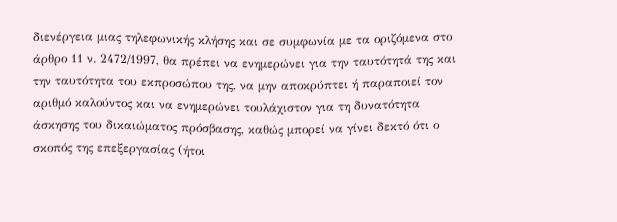διενέργεια μιας τηλεφωνικής κλήσης και σε συμφωνία με τα οριζόμενα στο άρθρο 11 ν. 2472/1997, θα πρέπει να ενημερώνει για την ταυτότητά της και την ταυτότητα του εκπροσώπου της, να μην αποκρύπτει ή παραποιεί τον αριθμό καλούντος και να ενημερώνει τουλάχιστον για τη δυνατότητα άσκησης του δικαιώματος πρόσβασης, καθώς μπορεί να γίνει δεκτό ότι ο σκοπός της επεξεργασίας (ήτοι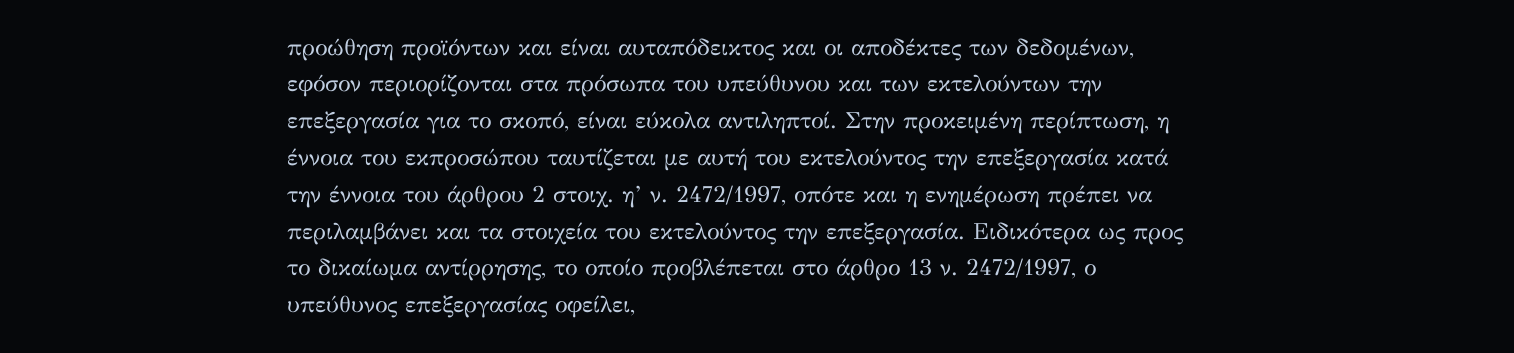προώθηση προϊόντων και είναι αυταπόδεικτος και οι αποδέκτες των δεδομένων, εφόσον περιορίζονται στα πρόσωπα του υπεύθυνου και των εκτελούντων την επεξεργασία για το σκοπό, είναι εύκολα αντιληπτοί. Στην προκειμένη περίπτωση, η έννοια του εκπροσώπου ταυτίζεται με αυτή του εκτελούντος την επεξεργασία κατά την έννοια του άρθρου 2 στοιχ. η’ ν. 2472/1997, οπότε και η ενημέρωση πρέπει να περιλαμβάνει και τα στοιχεία του εκτελούντος την επεξεργασία. Ειδικότερα ως προς το δικαίωμα αντίρρησης, το οποίο προβλέπεται στο άρθρο 13 ν. 2472/1997, ο υπεύθυνος επεξεργασίας οφείλει,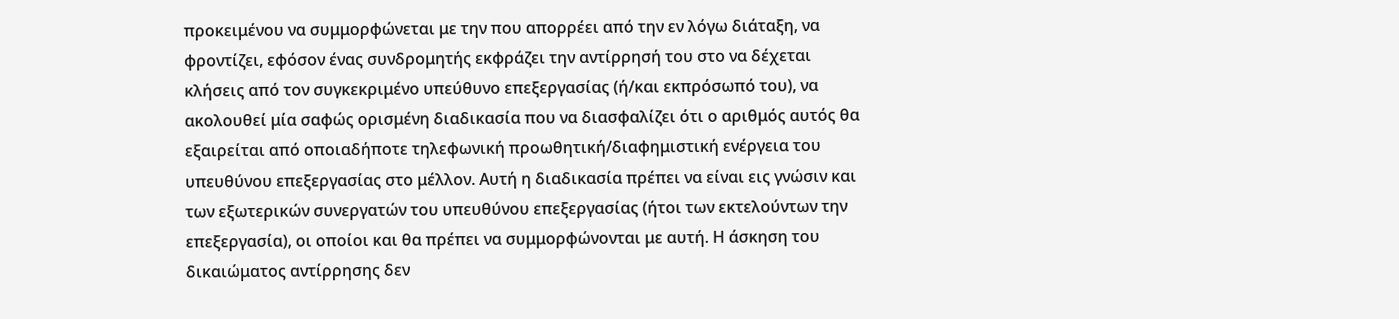προκειμένου να συμμορφώνεται με την που απορρέει από την εν λόγω διάταξη, να φροντίζει, εφόσον ένας συνδρομητής εκφράζει την αντίρρησή του στο να δέχεται κλήσεις από τον συγκεκριμένο υπεύθυνο επεξεργασίας (ή/και εκπρόσωπό του), να ακολουθεί μία σαφώς ορισμένη διαδικασία που να διασφαλίζει ότι ο αριθμός αυτός θα εξαιρείται από οποιαδήποτε τηλεφωνική προωθητική/διαφημιστική ενέργεια του υπευθύνου επεξεργασίας στο μέλλον. Αυτή η διαδικασία πρέπει να είναι εις γνώσιν και των εξωτερικών συνεργατών του υπευθύνου επεξεργασίας (ήτοι των εκτελούντων την επεξεργασία), οι οποίοι και θα πρέπει να συμμορφώνονται με αυτή. Η άσκηση του δικαιώματος αντίρρησης δεν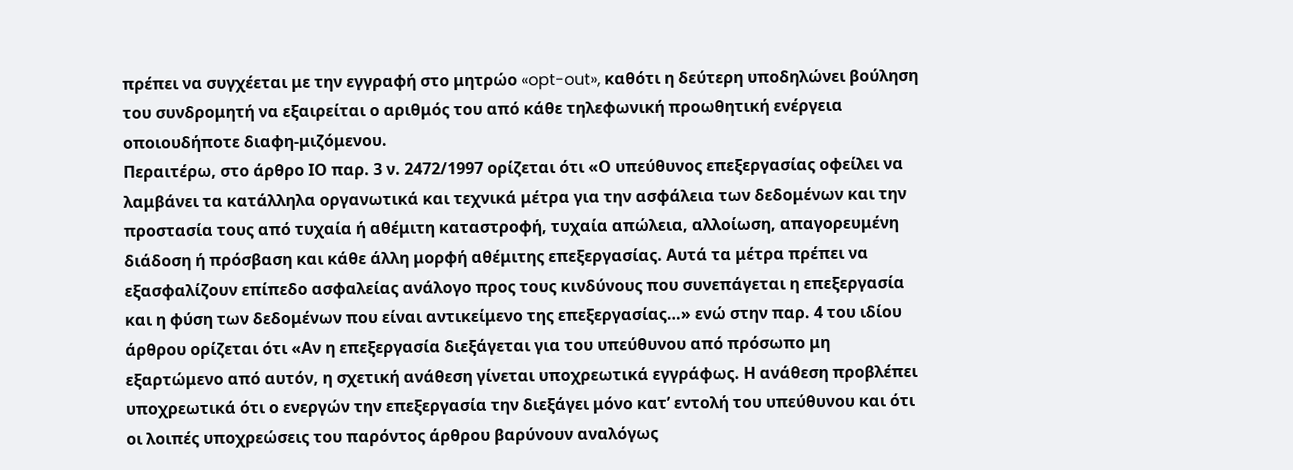πρέπει να συγχέεται με την εγγραφή στο μητρώο «opt-out», καθότι η δεύτερη υποδηλώνει βούληση του συνδρομητή να εξαιρείται ο αριθμός του από κάθε τηλεφωνική προωθητική ενέργεια οποιουδήποτε διαφη-μιζόμενου.
Περαιτέρω, στο άρθρο ΙΟ παρ. 3 ν. 2472/1997 ορίζεται ότι «Ο υπεύθυνος επεξεργασίας οφείλει να λαμβάνει τα κατάλληλα οργανωτικά και τεχνικά μέτρα για την ασφάλεια των δεδομένων και την προστασία τους από τυχαία ή αθέμιτη καταστροφή, τυχαία απώλεια, αλλοίωση, απαγορευμένη διάδοση ή πρόσβαση και κάθε άλλη μορφή αθέμιτης επεξεργασίας. Αυτά τα μέτρα πρέπει να εξασφαλίζουν επίπεδο ασφαλείας ανάλογο προς τους κινδύνους που συνεπάγεται η επεξεργασία και η φύση των δεδομένων που είναι αντικείμενο της επεξεργασίας…» ενώ στην παρ. 4 του ιδίου άρθρου ορίζεται ότι «Αν η επεξεργασία διεξάγεται για του υπεύθυνου από πρόσωπο μη εξαρτώμενο από αυτόν, η σχετική ανάθεση γίνεται υποχρεωτικά εγγράφως. Η ανάθεση προβλέπει υποχρεωτικά ότι ο ενεργών την επεξεργασία την διεξάγει μόνο κατ’ εντολή του υπεύθυνου και ότι οι λοιπές υποχρεώσεις του παρόντος άρθρου βαρύνουν αναλόγως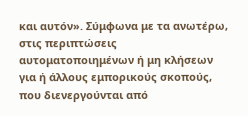και αυτόν». Σύμφωνα με τα ανωτέρω, στις περιπτώσεις αυτοματοποιημένων ή μη κλήσεων για ή άλλους εμπορικούς σκοπούς, που διενεργούνται από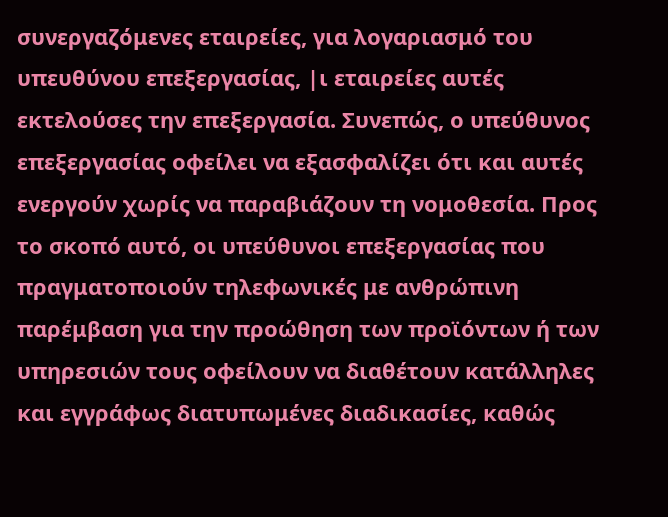συνεργαζόμενες εταιρείες, για λογαριασμό του υπευθύνου επεξεργασίας, |ι εταιρείες αυτές εκτελούσες την επεξεργασία. Συνεπώς, ο υπεύθυνος επεξεργασίας οφείλει να εξασφαλίζει ότι και αυτές ενεργούν χωρίς να παραβιάζουν τη νομοθεσία. Προς το σκοπό αυτό, οι υπεύθυνοι επεξεργασίας που πραγματοποιούν τηλεφωνικές με ανθρώπινη παρέμβαση για την προώθηση των προϊόντων ή των υπηρεσιών τους οφείλουν να διαθέτουν κατάλληλες και εγγράφως διατυπωμένες διαδικασίες, καθώς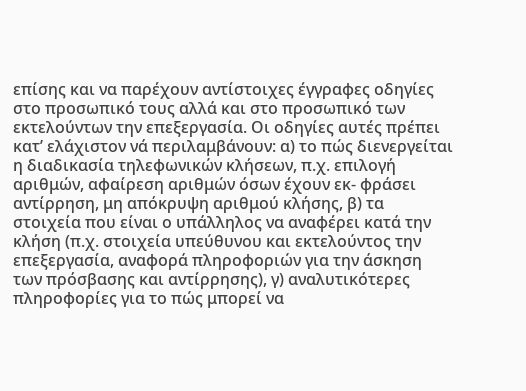επίσης και να παρέχουν αντίστοιχες έγγραφες οδηγίες στο προσωπικό τους αλλά και στο προσωπικό των εκτελούντων την επεξεργασία. Οι οδηγίες αυτές πρέπει κατ’ ελάχιστον νά περιλαμβάνουν: α) το πώς διενεργείται η διαδικασία τηλεφωνικών κλήσεων, π.χ. επιλογή αριθμών, αφαίρεση αριθμών όσων έχουν εκ- φράσει αντίρρηση, μη απόκρυψη αριθμού κλήσης, β) τα στοιχεία που είναι ο υπάλληλος να αναφέρει κατά την κλήση (π.χ. στοιχεία υπεύθυνου και εκτελούντος την επεξεργασία, αναφορά πληροφοριών για την άσκηση των πρόσβασης και αντίρρησης), γ) αναλυτικότερες πληροφορίες για το πώς μπορεί να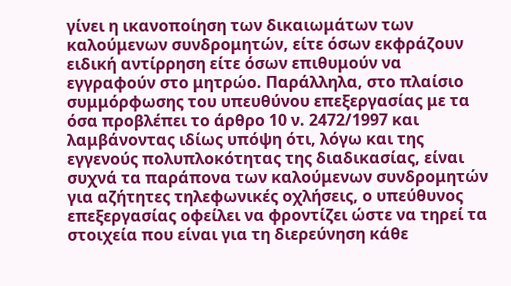γίνει η ικανοποίηση των δικαιωμάτων των καλούμενων συνδρομητών, είτε όσων εκφράζουν ειδική αντίρρηση είτε όσων επιθυμούν να εγγραφούν στο μητρώο. Παράλληλα, στο πλαίσιο συμμόρφωσης του υπευθύνου επεξεργασίας με τα όσα προβλέπει το άρθρο 10 ν. 2472/1997 και λαμβάνοντας ιδίως υπόψη ότι, λόγω και της εγγενούς πολυπλοκότητας της διαδικασίας, είναι συχνά τα παράπονα των καλούμενων συνδρομητών για αζήτητες τηλεφωνικές οχλήσεις, ο υπεύθυνος επεξεργασίας οφείλει να φροντίζει ώστε να τηρεί τα στοιχεία που είναι για τη διερεύνηση κάθε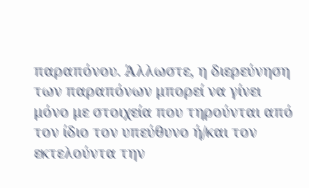παραπόνου. Άλλωστε, η διερεύνηση των παραπόνων μπορεί να γίνει μόνο με στοιχεία που τηρούνται από τον ίδιο τον υπεύθυνο ή/και τον εκτελούντα την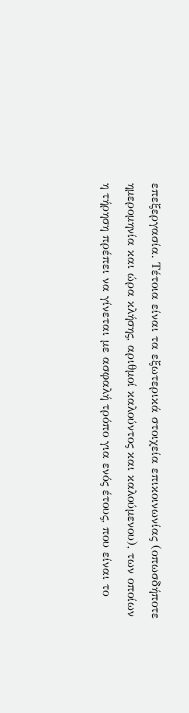επεξεργασία. Τέτοια είναι τα εξωτερικά στοιχεία επικοινωνίας (οπωσδήποτε ημερομηνία και ώρα κλήσης, αριθμοί καλούντος και καλούμενου), των οποίων η τήρηση πρέπει να γίνεται με ασφαλή τρόπο για ενός έτους, που είναι το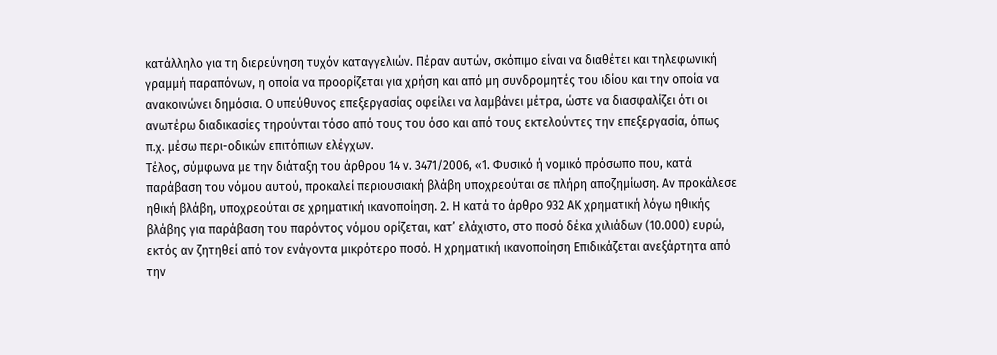κατάλληλο για τη διερεύνηση τυχόν καταγγελιών. Πέραν αυτών, σκόπιμο είναι να διαθέτει και τηλεφωνική γραμμή παραπόνων, η οποία να προορίζεται για χρήση και από μη συνδρομητές του ιδίου και την οποία να ανακοινώνει δημόσια. Ο υπεύθυνος επεξεργασίας οφείλει να λαμβάνει μέτρα, ώστε να διασφαλίζει ότι οι ανωτέρω διαδικασίες τηρούνται τόσο από τους του όσο και από τους εκτελούντες την επεξεργασία, όπως π.χ. μέσω περι-οδικών επιτόπιων ελέγχων.
Τέλος, σύμφωνα με την διάταξη του άρθρου 14 ν. 3471/2006, «1. Φυσικό ή νομικό πρόσωπο που, κατά παράβαση του νόμου αυτού, προκαλεί περιουσιακή βλάβη υποχρεούται σε πλήρη αποζημίωση. Αν προκάλεσε ηθική βλάβη, υποχρεούται σε χρηματική ικανοποίηση. 2. Η κατά το άρθρο 932 ΑΚ χρηματική λόγω ηθικής βλάβης για παράβαση του παρόντος νόμου ορίζεται, κατ’ ελάχιστο, στο ποσό δέκα χιλιάδων (10.000) ευρώ, εκτός αν ζητηθεί από τον ενάγοντα μικρότερο ποσό. Η χρηματική ικανοποίηση Επιδικάζεται ανεξάρτητα από την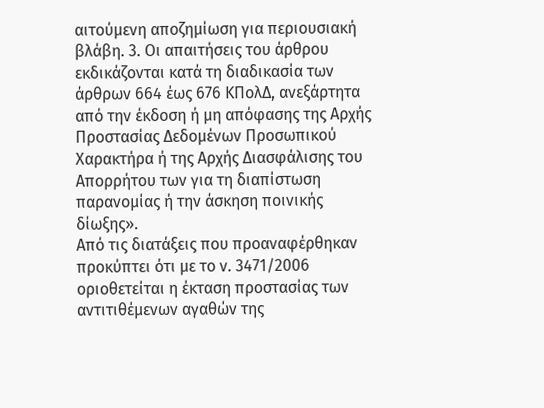αιτούμενη αποζημίωση για περιουσιακή βλάβη. 3. Οι απαιτήσεις του άρθρου εκδικάζονται κατά τη διαδικασία των άρθρων 664 έως 676 ΚΠολΔ, ανεξάρτητα από την έκδοση ή μη απόφασης της Αρχής Προστασίας Δεδομένων Προσωπικού Χαρακτήρα ή της Αρχής Διασφάλισης του Απορρήτου των για τη διαπίστωση παρανομίας ή την άσκηση ποινικής δίωξης».
Από τις διατάξεις που προαναφέρθηκαν προκύπτει ότι με το ν. 3471/2006 οριοθετείται η έκταση προστασίας των αντιτιθέμενων αγαθών της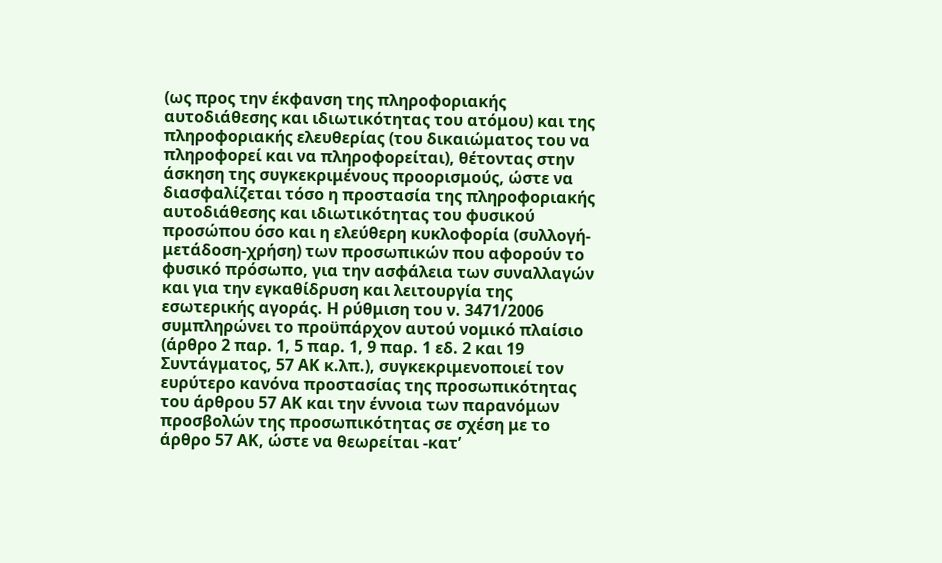(ως προς την έκφανση της πληροφοριακής αυτοδιάθεσης και ιδιωτικότητας του ατόμου) και της πληροφοριακής ελευθερίας (του δικαιώματος του να πληροφορεί και να πληροφορείται), θέτοντας στην άσκηση της συγκεκριμένους προορισμούς, ώστε να διασφαλίζεται τόσο η προστασία της πληροφοριακής αυτοδιάθεσης και ιδιωτικότητας του φυσικού προσώπου όσο και η ελεύθερη κυκλοφορία (συλλογή-μετάδοση-χρήση) των προσωπικών που αφορούν το φυσικό πρόσωπο, για την ασφάλεια των συναλλαγών και για την εγκαθίδρυση και λειτουργία της εσωτερικής αγοράς. Η ρύθμιση του ν. 3471/2006 συμπληρώνει το προϋπάρχον αυτού νομικό πλαίσιο (άρθρο 2 παρ. 1, 5 παρ. 1, 9 παρ. 1 εδ. 2 και 19 Συντάγματος, 57 ΑΚ κ.λπ.), συγκεκριμενοποιεί τον ευρύτερο κανόνα προστασίας της προσωπικότητας του άρθρου 57 ΑΚ και την έννοια των παρανόμων προσβολών της προσωπικότητας σε σχέση με το άρθρο 57 ΑΚ, ώστε να θεωρείται -κατ’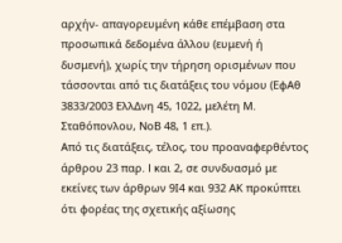αρχήν- απαγορευμένη κάθε επέμβαση στα προσωπικά δεδομένα άλλου (ευμενή ή δυσμενή), χωρίς την τήρηση ορισμένων που τάσσονται από τις διατάξεις του νόμου (ΕφΑθ 3833/2003 ΕλλΔνη 45, 1022, μελέτη Μ. Σταθόπονλου, ΝοΒ 48, 1 επ.).
Από τις διατάξεις, τέλος, του προαναφερθέντος άρθρου 23 παρ. I και 2, σε συνδυασμό με εκείνες των άρθρων 9Ι4 και 932 ΑΚ προκύπτει ότι φορέας της σχετικής αξίωσης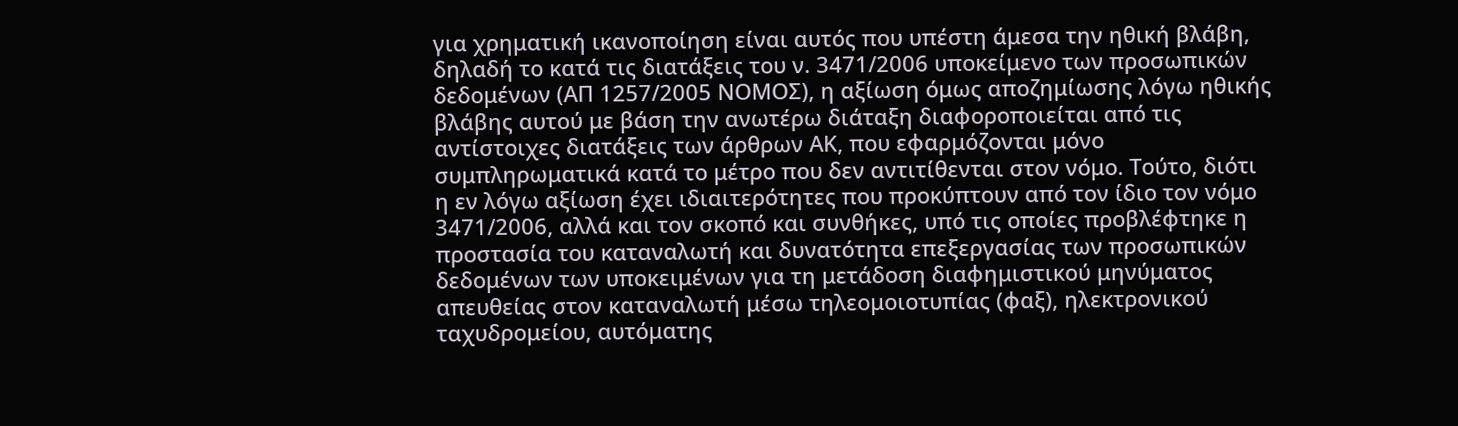για χρηματική ικανοποίηση είναι αυτός που υπέστη άμεσα την ηθική βλάβη, δηλαδή το κατά τις διατάξεις του ν. 3471/2006 υποκείμενο των προσωπικών δεδομένων (ΑΠ 1257/2005 ΝΟΜΟΣ), η αξίωση όμως αποζημίωσης λόγω ηθικής βλάβης αυτού με βάση την ανωτέρω διάταξη διαφοροποιείται από τις αντίστοιχες διατάξεις των άρθρων ΑΚ, που εφαρμόζονται μόνο συμπληρωματικά κατά το μέτρο που δεν αντιτίθενται στον νόμο. Τούτο, διότι η εν λόγω αξίωση έχει ιδιαιτερότητες που προκύπτουν από τον ίδιο τον νόμο 3471/2006, αλλά και τον σκοπό και συνθήκες, υπό τις οποίες προβλέφτηκε η προστασία του καταναλωτή και δυνατότητα επεξεργασίας των προσωπικών δεδομένων των υποκειμένων για τη μετάδοση διαφημιστικού μηνύματος απευθείας στον καταναλωτή μέσω τηλεομοιοτυπίας (φαξ), ηλεκτρονικού ταχυδρομείου, αυτόματης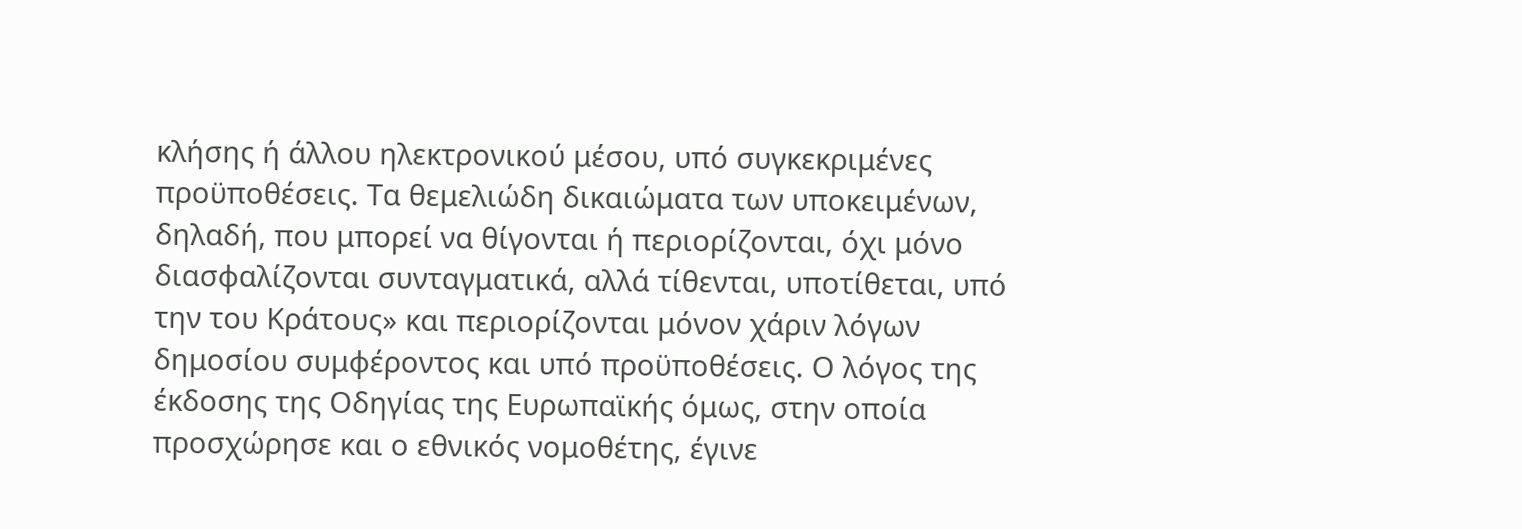κλήσης ή άλλου ηλεκτρονικού μέσου, υπό συγκεκριμένες προϋποθέσεις. Τα θεμελιώδη δικαιώματα των υποκειμένων, δηλαδή, που μπορεί να θίγονται ή περιορίζονται, όχι μόνο διασφαλίζονται συνταγματικά, αλλά τίθενται, υποτίθεται, υπό την του Κράτους» και περιορίζονται μόνον χάριν λόγων δημοσίου συμφέροντος και υπό προϋποθέσεις. Ο λόγος της έκδοσης της Οδηγίας της Ευρωπαϊκής όμως, στην οποία προσχώρησε και ο εθνικός νομοθέτης, έγινε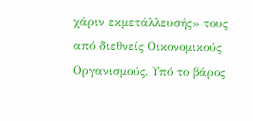χάριν εκμετάλλευσής» τους από διεθνείς Οικονομικούς Οργανισμούς. Υπό το βάρος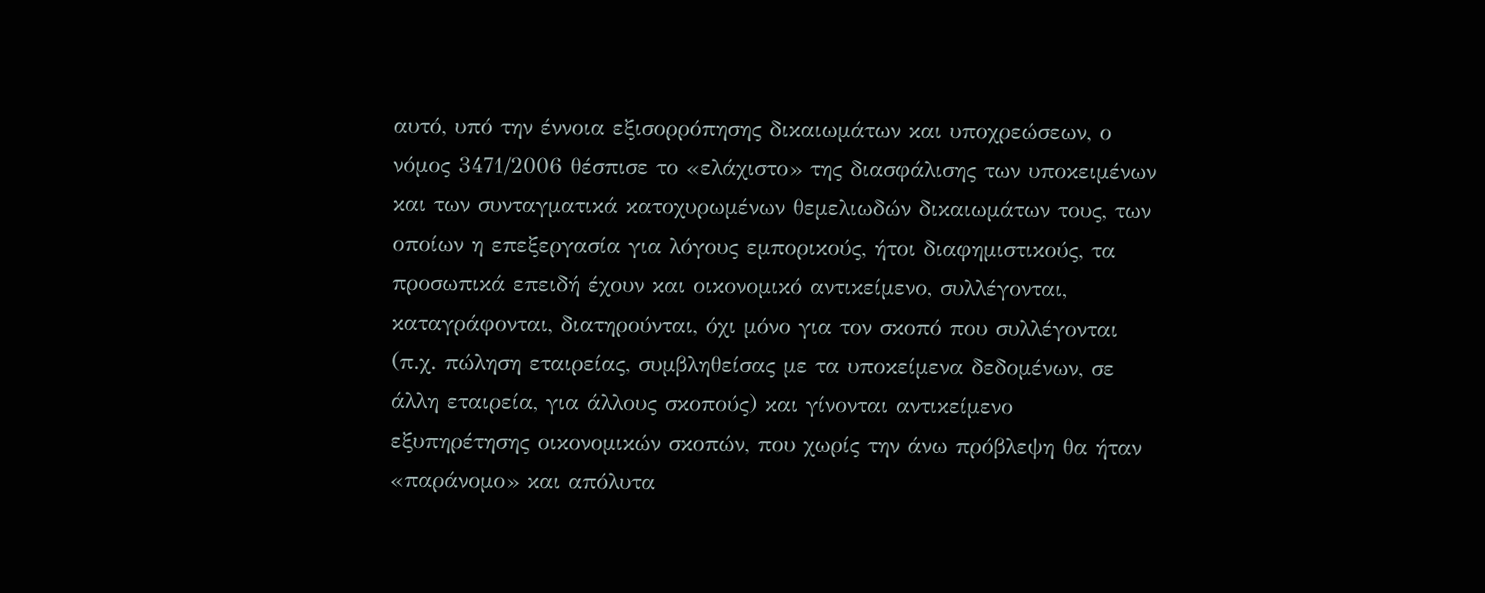αυτό, υπό την έννοια εξισορρόπησης δικαιωμάτων και υποχρεώσεων, ο νόμος 3471/2006 θέσπισε το «ελάχιστο» της διασφάλισης των υποκειμένων και των συνταγματικά κατοχυρωμένων θεμελιωδών δικαιωμάτων τους, των οποίων η επεξεργασία για λόγους εμπορικούς, ήτοι διαφημιστικούς, τα προσωπικά επειδή έχουν και οικονομικό αντικείμενο, συλλέγονται, καταγράφονται, διατηρούνται, όχι μόνο για τον σκοπό που συλλέγονται (π.χ. πώληση εταιρείας, συμβληθείσας με τα υποκείμενα δεδομένων, σε άλλη εταιρεία, για άλλους σκοπούς) και γίνονται αντικείμενο εξυπηρέτησης οικονομικών σκοπών, που χωρίς την άνω πρόβλεψη θα ήταν «παράνομο» και απόλυτα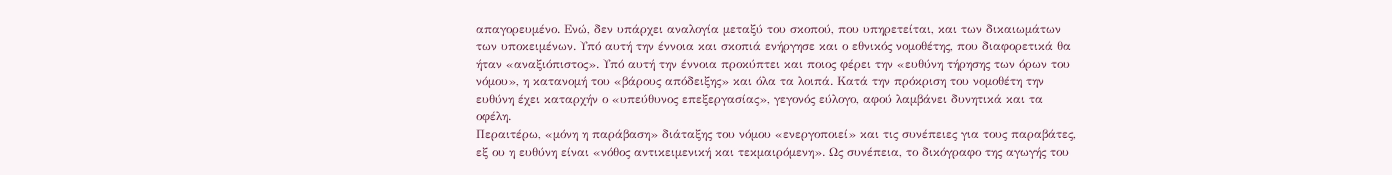απαγορευμένο. Ενώ, δεν υπάρχει αναλογία μεταξύ του σκοπού, που υπηρετείται, και των δικαιωμάτων των υποκειμένων. Υπό αυτή την έννοια και σκοπιά ενήργησε και ο εθνικός νομοθέτης, που διαφορετικά θα ήταν «αναξιόπιστος». Υπό αυτή την έννοια προκύπτει και ποιος φέρει την «ευθύνη τήρησης των όρων του νόμου», η κατανομή του «βάρους απόδειξης» και όλα τα λοιπά. Κατά την πρόκριση του νομοθέτη την ευθύνη έχει καταρχήν ο «υπεύθυνος επεξεργασίας», γεγονός εύλογο, αφού λαμβάνει δυνητικά και τα οφέλη.
Περαιτέρω, «μόνη η παράβαση» διάταξης του νόμου «ενεργοποιεί» και τις συνέπειες για τους παραβάτες, εξ ου η ευθύνη είναι «νόθος αντικειμενική και τεκμαιρόμενη». Ως συνέπεια, το δικόγραφο της αγωγής του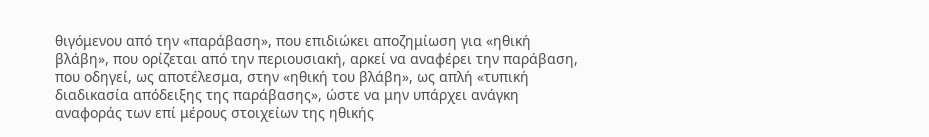θιγόμενου από την «παράβαση», που επιδιώκει αποζημίωση για «ηθική βλάβη», που ορίζεται από την περιουσιακή, αρκεί να αναφέρει την παράβαση, που οδηγεί, ως αποτέλεσμα, στην «ηθική του βλάβη», ως απλή «τυπική διαδικασία απόδειξης της παράβασης», ώστε να μην υπάρχει ανάγκη αναφοράς των επί μέρους στοιχείων της ηθικής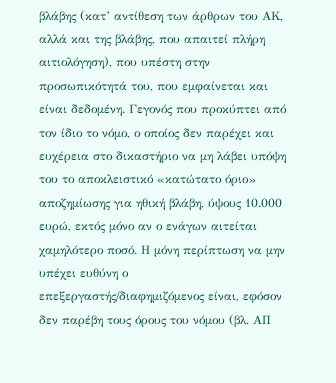βλάβης (κατ’ αντίθεση των άρθρων του ΑΚ, αλλά και της βλάβης, που απαιτεί πλήρη αιτιολόγηση), που υπέστη στην προσωπικότητά του, που εμφαίνεται και είναι δεδομένη. Γεγονός που προκύπτει από τον ίδιο το νόμο, ο οποίος δεν παρέχει και ευχέρεια στο δικαστήριο να μη λάβει υπόψη του το αποκλειστικό «κατώτατο όριο» αποζημίωσης για ηθική βλάβη, ύψους 10.000 ευρώ, εκτός μόνο αν ο ενάγων αιτείται χαμηλότερο ποσό. Η μόνη περίπτωση να μην υπέχει ευθύνη ο επεξεργαστής/διαφημιζόμενος είναι, εφόσον δεν παρέβη τους όρους του νόμου (βλ. ΑΠ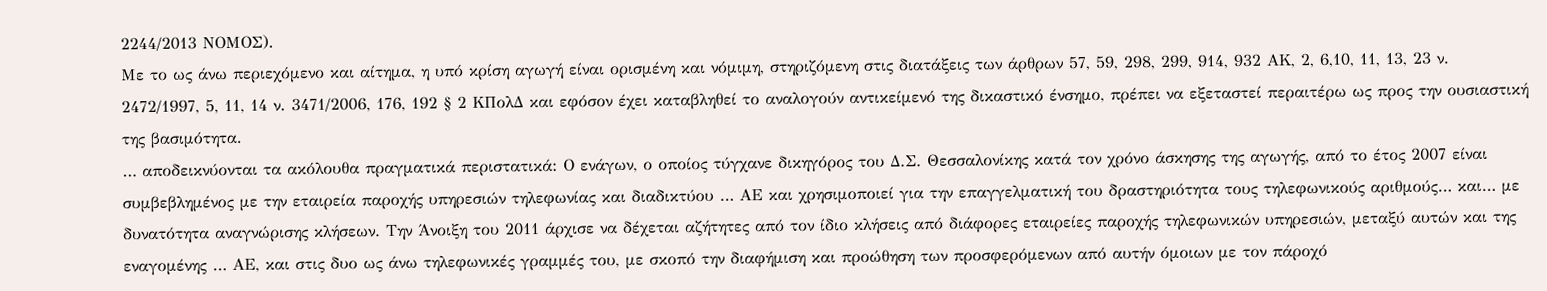2244/2013 ΝΟΜΟΣ).
Με το ως άνω περιεχόμενο και αίτημα, η υπό κρίση αγωγή είναι ορισμένη και νόμιμη, στηριζόμενη στις διατάξεις των άρθρων 57, 59, 298, 299, 914, 932 ΑΚ, 2, 6,10, 11, 13, 23 ν. 2472/1997, 5, 11, 14 ν. 3471/2006, 176, 192 § 2 ΚΠολΔ και εφόσον έχει καταβληθεί το αναλογούν αντικείμενό της δικαστικό ένσημο, πρέπει να εξεταστεί περαιτέρω ως προς την ουσιαστική της βασιμότητα.
… αποδεικνύονται τα ακόλουθα πραγματικά περιστατικά: Ο ενάγων, ο οποίος τύγχανε δικηγόρος του Δ.Σ. Θεσσαλονίκης κατά τον χρόνο άσκησης της αγωγής, από το έτος 2007 είναι συμβεβλημένος με την εταιρεία παροχής υπηρεσιών τηλεφωνίας και διαδικτύου … ΑΕ και χρησιμοποιεί για την επαγγελματική του δραστηριότητα τους τηλεφωνικούς αριθμούς… και… με δυνατότητα αναγνώρισης κλήσεων. Την Άνοιξη του 2011 άρχισε να δέχεται αζήτητες από τον ίδιο κλήσεις από διάφορες εταιρείες παροχής τηλεφωνικών υπηρεσιών, μεταξύ αυτών και της εναγομένης … ΑΕ, και στις δυο ως άνω τηλεφωνικές γραμμές του, με σκοπό την διαφήμιση και προώθηση των προσφερόμενων από αυτήν όμοιων με τον πάροχό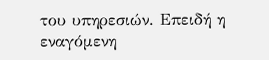του υπηρεσιών. Επειδή η εναγόμενη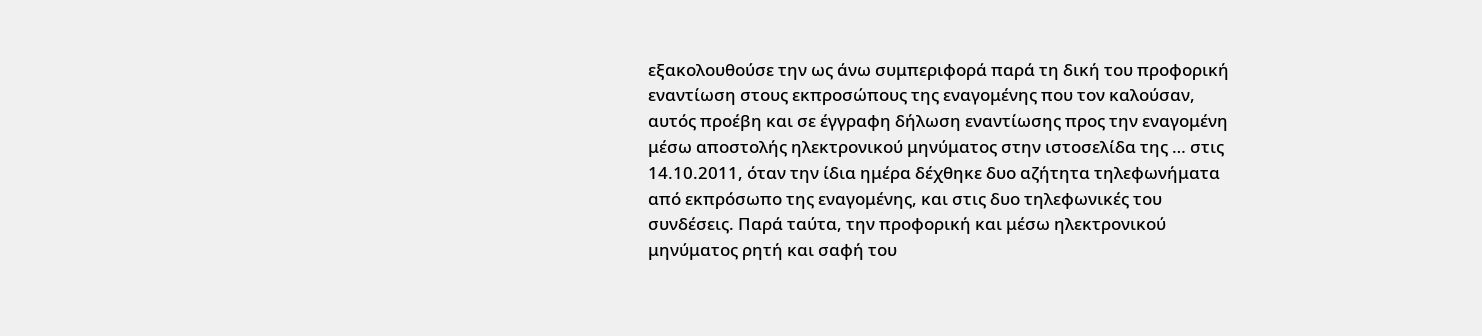εξακολουθούσε την ως άνω συμπεριφορά παρά τη δική του προφορική εναντίωση στους εκπροσώπους της εναγομένης που τον καλούσαν, αυτός προέβη και σε έγγραφη δήλωση εναντίωσης προς την εναγομένη μέσω αποστολής ηλεκτρονικού μηνύματος στην ιστοσελίδα της … στις 14.10.2011, όταν την ίδια ημέρα δέχθηκε δυο αζήτητα τηλεφωνήματα από εκπρόσωπο της εναγομένης, και στις δυο τηλεφωνικές του συνδέσεις. Παρά ταύτα, την προφορική και μέσω ηλεκτρονικού μηνύματος ρητή και σαφή του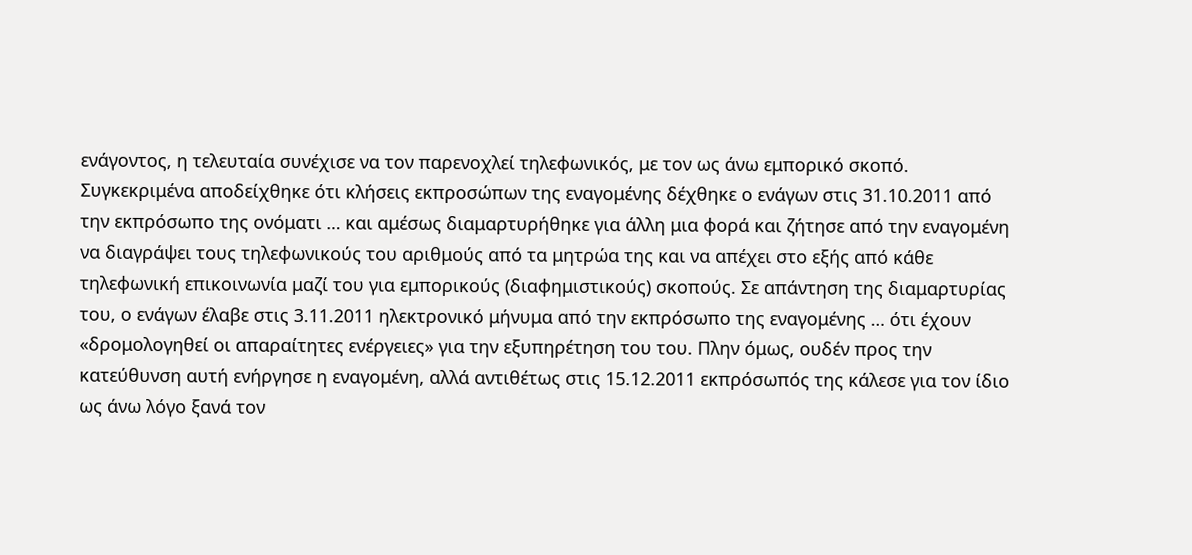ενάγοντος, η τελευταία συνέχισε να τον παρενοχλεί τηλεφωνικός, με τον ως άνω εμπορικό σκοπό. Συγκεκριμένα αποδείχθηκε ότι κλήσεις εκπροσώπων της εναγομένης δέχθηκε ο ενάγων στις 31.10.2011 από την εκπρόσωπο της ονόματι … και αμέσως διαμαρτυρήθηκε για άλλη μια φορά και ζήτησε από την εναγομένη να διαγράψει τους τηλεφωνικούς του αριθμούς από τα μητρώα της και να απέχει στο εξής από κάθε τηλεφωνική επικοινωνία μαζί του για εμπορικούς (διαφημιστικούς) σκοπούς. Σε απάντηση της διαμαρτυρίας του, ο ενάγων έλαβε στις 3.11.2011 ηλεκτρονικό μήνυμα από την εκπρόσωπο της εναγομένης … ότι έχουν «δρομολογηθεί οι απαραίτητες ενέργειες» για την εξυπηρέτηση του του. Πλην όμως, ουδέν προς την κατεύθυνση αυτή ενήργησε η εναγομένη, αλλά αντιθέτως στις 15.12.2011 εκπρόσωπός της κάλεσε για τον ίδιο ως άνω λόγο ξανά τον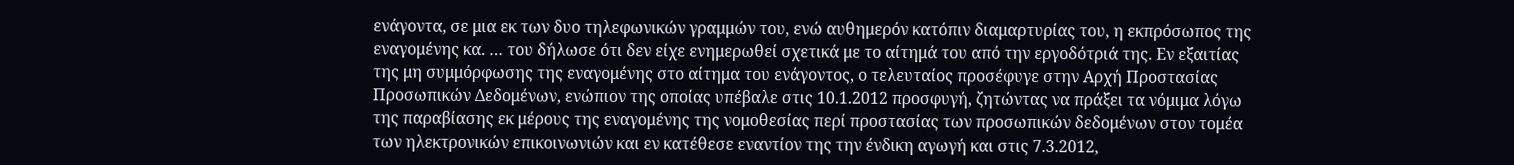ενάγοντα, σε μια εκ των δυο τηλεφωνικών γραμμών του, ενώ αυθημερόν κατόπιν διαμαρτυρίας του, η εκπρόσωπος της εναγομένης κα. … του δήλωσε ότι δεν είχε ενημερωθεί σχετικά με το αίτημά του από την εργοδότριά της. Εν εξαιτίας της μη συμμόρφωσης της εναγομένης στο αίτημα του ενάγοντος, ο τελευταίος προσέφυγε στην Αρχή Προστασίας Προσωπικών Δεδομένων, ενώπιον της οποίας υπέβαλε στις 10.1.2012 προσφυγή, ζητώντας να πράξει τα νόμιμα λόγω της παραβίασης εκ μέρους της εναγομένης της νομοθεσίας περί προστασίας των προσωπικών δεδομένων στον τομέα των ηλεκτρονικών επικοινωνιών και εν κατέθεσε εναντίον της την ένδικη αγωγή και στις 7.3.2012,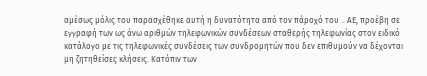αμέσως μόλις του παρασχέθηκε αυτή η δυνατότητα από τον πάροχό του .. ΑΕ, προέβη σε εγγραφή των ως άνω αριθμών τηλεφωνικών συνδέσεων σταθερής τηλεφωνίας στον ειδικό κατάλογο με τις τηλεφωνικές συνδέσεις των συνδρομητών που δεν επιθυμούν να δέχονται μη ζητηθείσες κλήσεις. Κατόπιν των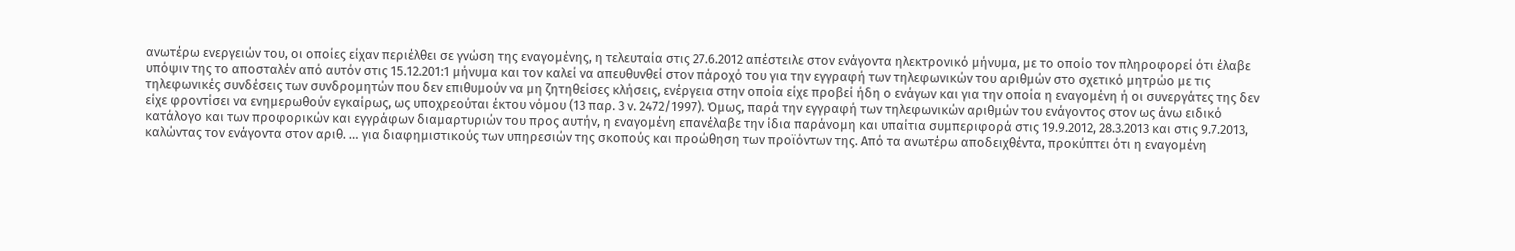ανωτέρω ενεργειών του, οι οποίες είχαν περιέλθει σε γνώση της εναγομένης, η τελευταία στις 27.6.2012 απέστειλε στον ενάγοντα ηλεκτρονικό μήνυμα, με το οποίο τον πληροφορεί ότι έλαβε υπόψιν της το αποσταλέν από αυτόν στις 15.12.201:1 μήνυμα και τον καλεί να απευθυνθεί στον πάροχό του για την εγγραφή των τηλεφωνικών του αριθμών στο σχετικό μητρώο με τις τηλεφωνικές συνδέσεις των συνδρομητών που δεν επιθυμούν να μη ζητηθείσες κλήσεις, ενέργεια στην οποία είχε προβεί ήδη ο ενάγων και για την οποία η εναγομένη ή οι συνεργάτες της δεν είχε φροντίσει να ενημερωθούν εγκαίρως, ως υποχρεούται έκτου νόμου (13 παρ. 3 ν. 2472/1997). Όμως, παρά την εγγραφή των τηλεφωνικών αριθμών του ενάγοντος στον ως άνω ειδικό κατάλογο και των προφορικών και εγγράφων διαμαρτυριών του προς αυτήν, η εναγομένη επανέλαβε την ίδια παράνομη και υπαίτια συμπεριφορά στις 19.9.2012, 28.3.2013 και στις 9.7.2013, καλώντας τον ενάγοντα στον αριθ. … για διαφημιστικούς των υπηρεσιών της σκοπούς και προώθηση των προϊόντων της. Από τα ανωτέρω αποδειχθέντα, προκύπτει ότι η εναγομένη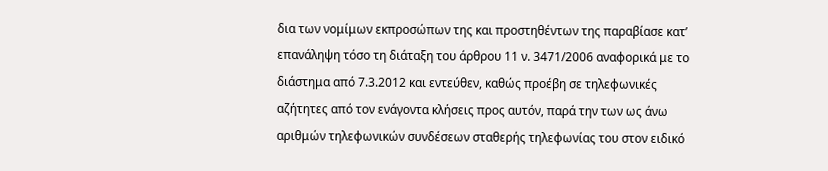δια των νομίμων εκπροσώπων της και προστηθέντων της παραβίασε κατ’ επανάληψη τόσο τη διάταξη του άρθρου 11 ν. 3471/2006 αναφορικά με το διάστημα από 7.3.2012 και εντεύθεν, καθώς προέβη σε τηλεφωνικές αζήτητες από τον ενάγοντα κλήσεις προς αυτόν, παρά την των ως άνω αριθμών τηλεφωνικών συνδέσεων σταθερής τηλεφωνίας του στον ειδικό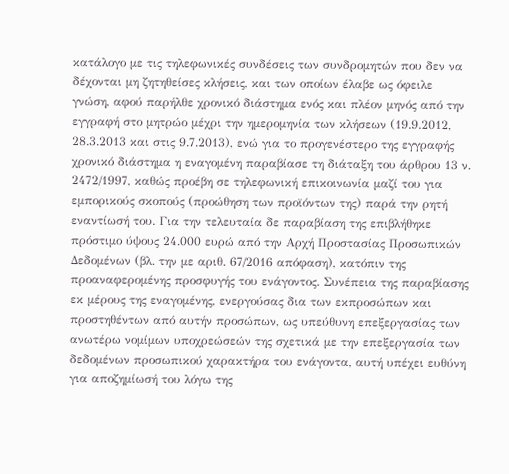κατάλογο με τις τηλεφωνικές συνδέσεις των συνδρομητών που δεν να δέχονται μη ζητηθείσες κλήσεις, και των οποίων έλαβε ως όφειλε γνώση, αφού παρήλθε χρονικό διάστημα ενός και πλέον μηνός από την εγγραφή στο μητρώο μέχρι την ημερομηνία των κλήσεων (19.9.2012, 28.3.2013 και στις 9.7.2013), ενώ για το προγενέστερο της εγγραφής χρονικό διάστημα η εναγομένη παραβίασε τη διάταξη του άρθρου 13 ν. 2472/1997, καθώς προέβη σε τηλεφωνική επικοινωνία μαζί του για εμπορικούς σκοπούς (προώθηση των προϊόντων της) παρά την ρητή εναντίωσή του. Για την τελευταία δε παραβίαση της επιβλήθηκε πρόστιμο ύψους 24.000 ευρώ από την Αρχή Προστασίας Προσωπικών Δεδομένων (βλ. την με αριθ. 67/2016 απόφαση), κατόπιν της προαναφερομένης προσφυγής του ενάγοντος. Συνέπεια της παραβίασης εκ μέρους της εναγομένης, ενεργούσας δια των εκπροσώπων και προστηθέντων από αυτήν προσώπων, ως υπεύθυνη επεξεργασίας των ανωτέρω νομίμων υποχρεώσεών της σχετικά με την επεξεργασία των δεδομένων προσωπικού χαρακτήρα του ενάγοντα, αυτή υπέχει ευθύνη για αποζημίωσή του λόγω της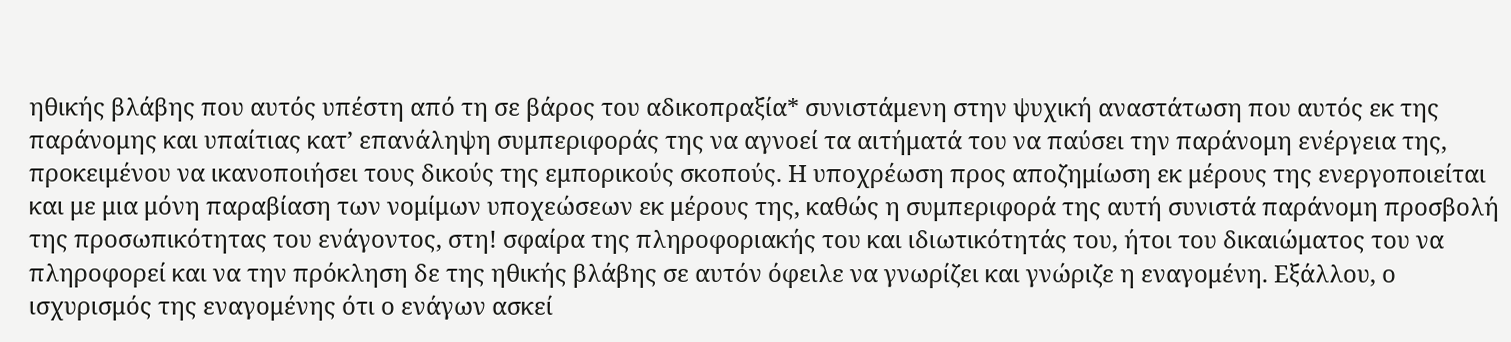ηθικής βλάβης που αυτός υπέστη από τη σε βάρος του αδικοπραξία* συνιστάμενη στην ψυχική αναστάτωση που αυτός εκ της παράνομης και υπαίτιας κατ’ επανάληψη συμπεριφοράς της να αγνοεί τα αιτήματά του να παύσει την παράνομη ενέργεια της, προκειμένου να ικανοποιήσει τους δικούς της εμπορικούς σκοπούς. Η υποχρέωση προς αποζημίωση εκ μέρους της ενεργοποιείται και με μια μόνη παραβίαση των νομίμων υποχεώσεων εκ μέρους της, καθώς η συμπεριφορά της αυτή συνιστά παράνομη προσβολή της προσωπικότητας του ενάγοντος, στη! σφαίρα της πληροφοριακής του και ιδιωτικότητάς του, ήτοι του δικαιώματος του να πληροφορεί και να την πρόκληση δε της ηθικής βλάβης σε αυτόν όφειλε να γνωρίζει και γνώριζε η εναγομένη. Εξάλλου, ο ισχυρισμός της εναγομένης ότι ο ενάγων ασκεί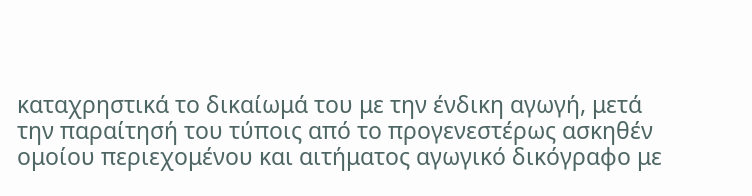καταχρηστικά το δικαίωμά του με την ένδικη αγωγή, μετά την παραίτησή του τύποις από το προγενεστέρως ασκηθέν ομοίου περιεχομένου και αιτήματος αγωγικό δικόγραφο με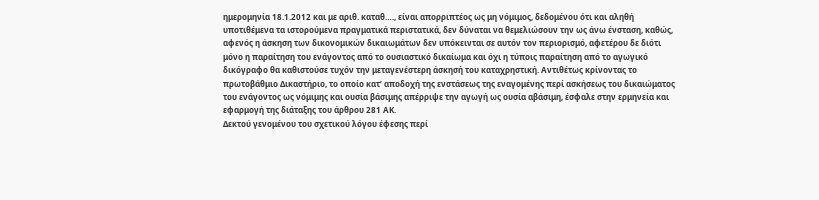ημερομηνία 18.1.2012 και με αριθ. καταθ…., είναι απορριπτέος ως μη νόμιμος, δεδομένου ότι και αληθή υποτιθέμενα τα ιστορούμενα πραγματικά περιστατικά, δεν δύναται να θεμελιώσουν την ως άνω ένσταση, καθώς, αφενός η άσκηση των δικονομικών δικαιωμάτων δεν υπόκεινται σε αυτόν τον περιορισμό, αφετέρου δε διότι μόνο η παραίτηση του ενάγοντος από το ουσιαστικό δικαίωμα και όχι η τύποις παραίτηση από το αγωγικό δικόγραφο θα καθιστούσε τυχόν την μεταγενέστερη άσκησή του καταχρηστική. Αντιθέτως κρίνοντας το πρωτοβάθμιο Δικαστήριο, το οποίο κατ’ αποδοχή της ενστάσεως της εναγομένης περί ασκήσεως του δικαιώματος του ενάγοντος ως νόμιμης και ουσία βάσιμης απέρριψε την αγωγή ως ουσία αβάσιμη, έσφαλε στην ερμηνεία και εφαρμογή της διάταξης του άρθρου 281 ΑΚ.
Δεκτού γενομένου του σχετικού λόγου έφεσης περί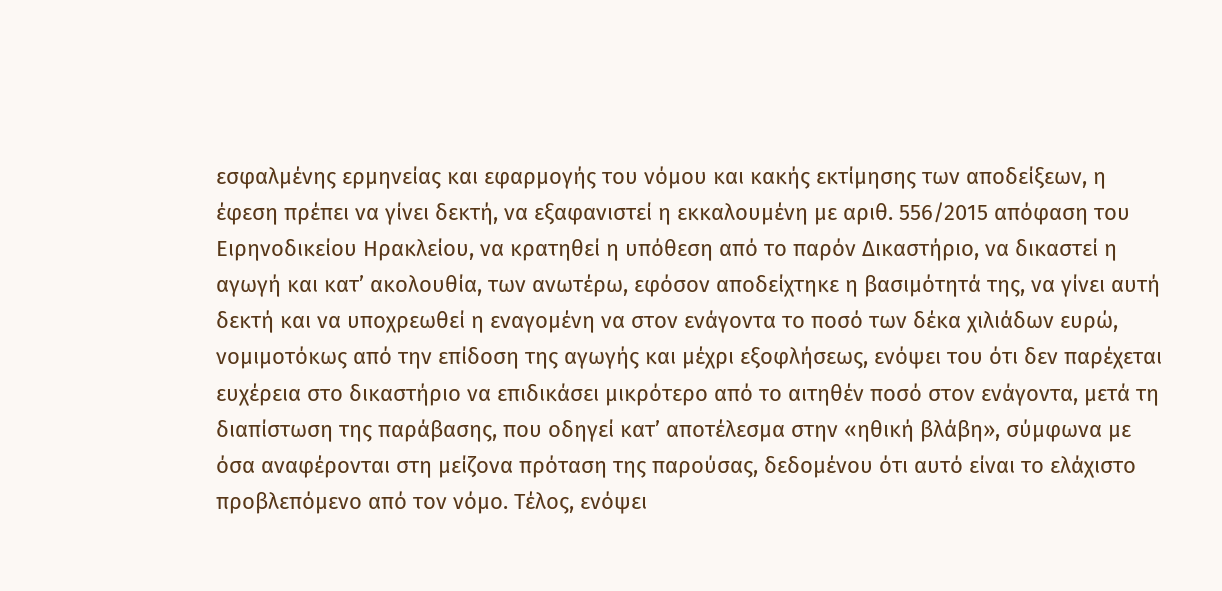εσφαλμένης ερμηνείας και εφαρμογής του νόμου και κακής εκτίμησης των αποδείξεων, η έφεση πρέπει να γίνει δεκτή, να εξαφανιστεί η εκκαλουμένη με αριθ. 556/2015 απόφαση του Ειρηνοδικείου Ηρακλείου, να κρατηθεί η υπόθεση από το παρόν Δικαστήριο, να δικαστεί η αγωγή και κατ’ ακολουθία, των ανωτέρω, εφόσον αποδείχτηκε η βασιμότητά της, να γίνει αυτή δεκτή και να υποχρεωθεί η εναγομένη να στον ενάγοντα το ποσό των δέκα χιλιάδων ευρώ, νομιμοτόκως από την επίδοση της αγωγής και μέχρι εξοφλήσεως, ενόψει του ότι δεν παρέχεται ευχέρεια στο δικαστήριο να επιδικάσει μικρότερο από το αιτηθέν ποσό στον ενάγοντα, μετά τη διαπίστωση της παράβασης, που οδηγεί κατ’ αποτέλεσμα στην «ηθική βλάβη», σύμφωνα με όσα αναφέρονται στη μείζονα πρόταση της παρούσας, δεδομένου ότι αυτό είναι το ελάχιστο προβλεπόμενο από τον νόμο. Τέλος, ενόψει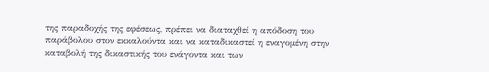της παραδοχής της εφέσεως, πρέπει να διαταχθεί η απόδοση του παράβολου στον εκκαλούντα και να καταδικαστεί η εναγομένη στην καταβολή της δικαστικής του ενάγοντα και των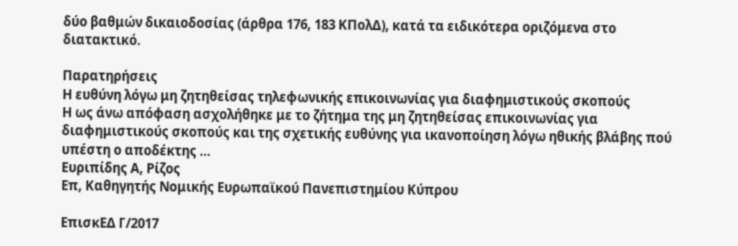δύο βαθμών δικαιοδοσίας (άρθρα 176, 183 ΚΠολΔ), κατά τα ειδικότερα οριζόμενα στο διατακτικό.

Παρατηρήσεις
Η ευθύνη λόγω μη ζητηθείσας τηλεφωνικής επικοινωνίας για διαφημιστικούς σκοπούς
Η ως άνω απόφαση ασχολήθηκε με το ζήτημα της μη ζητηθείσας επικοινωνίας για διαφημιστικούς σκοπούς και της σχετικής ευθύνης για ικανοποίηση λόγω ηθικής βλάβης πού υπέστη ο αποδέκτης …
Ευριπίδης Α, Ρίζος
Επ, Καθηγητής Νομικής Ευρωπαϊκού Πανεπιστημίου Κύπρου

ΕπισκΕΔ Γ/2017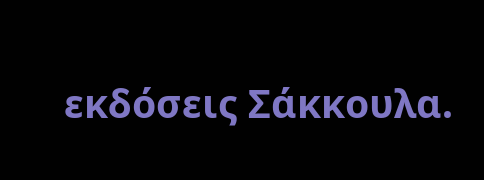εκδόσεις Σάκκουλα.